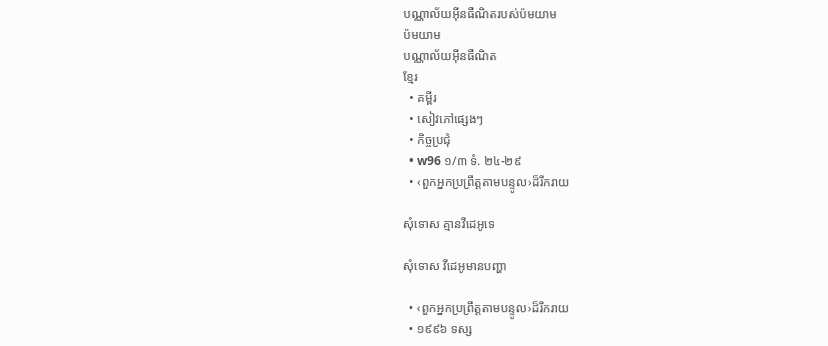បណ្ណាល័យអ៊ីនធឺណិតរបស់ប៉មយាម
ប៉មយាម
បណ្ណាល័យអ៊ីនធឺណិត
ខ្មែរ
  • គម្ពីរ
  • សៀវភៅផ្សេងៗ
  • កិច្ចប្រជុំ
  • w96 ១/៣ ទំ. ២៤-២៩
  • ‹ពួកអ្នកប្រព្រឹត្ដតាមបន្ទូល›ដ៏រីករាយ

សុំទោស គ្មានវីដេអូទេ

សុំទោស វីដេអូមានបញ្ហា

  • ‹ពួកអ្នកប្រព្រឹត្ដតាមបន្ទូល›ដ៏រីករាយ
  • ១៩៩៦ ទស្ស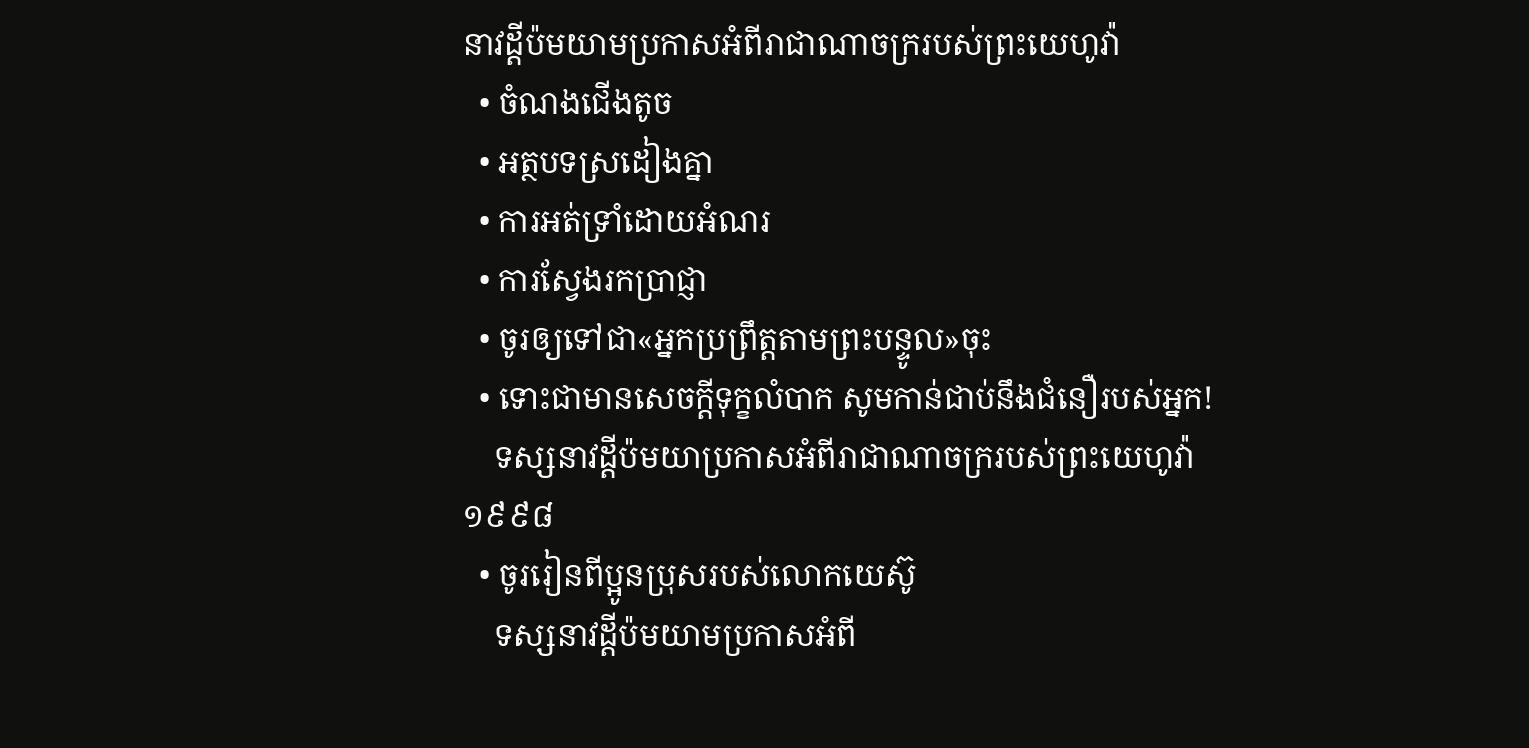នាវដ្ដីប៉មយាមប្រកាសអំពីរាជាណាចក្ររបស់ព្រះយេហូវ៉ា
  • ចំណងជើងតូច
  • អត្ថបទស្រដៀងគ្នា
  • ការអត់ទ្រាំដោយអំណរ
  • ការស្វែងរកប្រាជ្ញា
  • ចូរឲ្យទៅជា«អ្នកប្រព្រឹត្តតាមព្រះបន្ទូល»ចុះ
  • ទោះជាមានសេចក្ដីទុក្ខលំបាក សូមកាន់ជាប់នឹងជំនឿរបស់អ្នក!
    ទស្សនាវដ្ដីប៉មយាប្រកាសអំពីរាជាណាចក្ររបស់ព្រះយេហូវ៉ា ១៩៩៨
  • ចូររៀនពីប្អូនប្រុសរបស់លោកយេស៊ូ
    ទស្សនាវដ្ដីប៉មយាមប្រកាសអំពី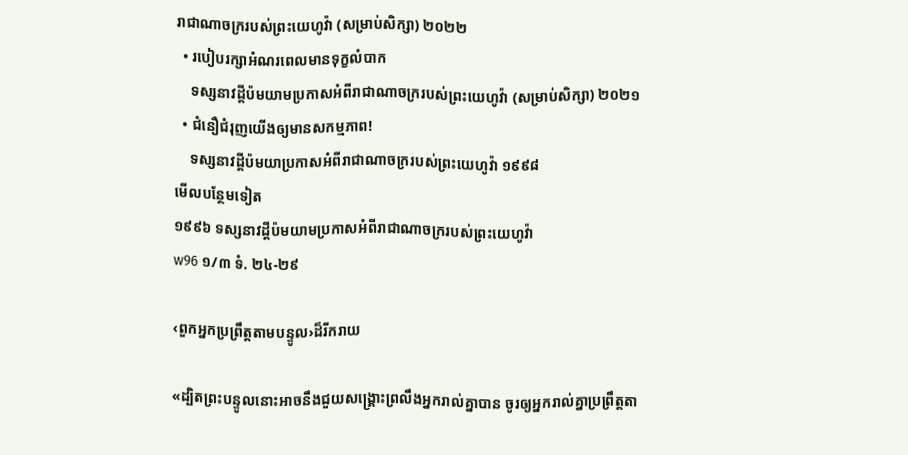រាជាណាចក្ររបស់ព្រះយេហូវ៉ា (សម្រាប់សិក្សា) ២០២២
  • របៀបរក្សាអំណរពេលមានទុក្ខលំបាក
    ទស្សនាវដ្ដីប៉មយាមប្រកាសអំពីរាជាណាចក្ររបស់ព្រះយេហូវ៉ា (សម្រាប់សិក្សា) ២០២១
  • ជំនឿជំរុញយើងឲ្យមានសកម្មភាព!
    ទស្សនាវដ្ដីប៉មយាប្រកាសអំពីរាជាណាចក្ររបស់ព្រះយេហូវ៉ា ១៩៩៨
មើលបន្ថែមទៀត
១៩៩៦ ទស្សនាវដ្ដីប៉មយាមប្រកាសអំពីរាជាណាចក្ររបស់ព្រះយេហូវ៉ា
w96 ១/៣ ទំ. ២៤-២៩

‹ពួកអ្នកប្រព្រឹត្តតាមបន្ទូល›ដ៏រីករាយ

«ដ្បិតព្រះបន្ទូលនោះអាចនឹងជួយសង្គ្រោះព្រលឹងអ្នករាល់គ្នាបាន ចូរឲ្យអ្នករាល់គ្នាប្រព្រឹត្តតា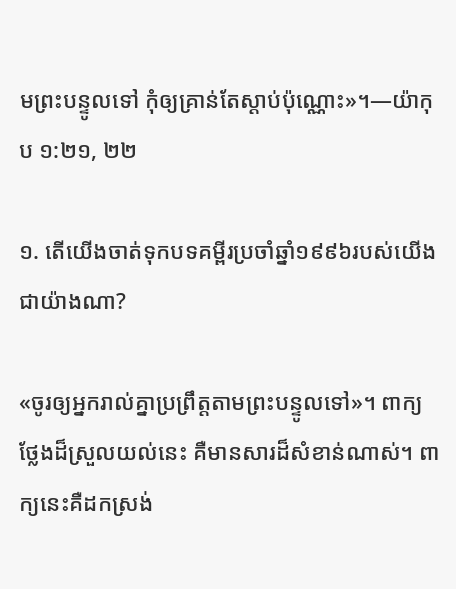មព្រះបន្ទូលទៅ កុំឲ្យគ្រាន់តែស្ដាប់ប៉ុណ្ណោះ»។—យ៉ាកុប ១:២១, ២២

១. តើយើងចាត់ទុកបទគម្ពីរប្រចាំឆ្នាំ១៩៩៦របស់យើងជាយ៉ាងណា?

«ចូរឲ្យអ្នករាល់គ្នាប្រព្រឹត្តតាមព្រះបន្ទូលទៅ»។ ពាក្យថ្លែងដ៏ស្រួលយល់នេះ គឺមានសារដ៏សំខាន់ណាស់។ ពាក្យនេះគឺដកស្រង់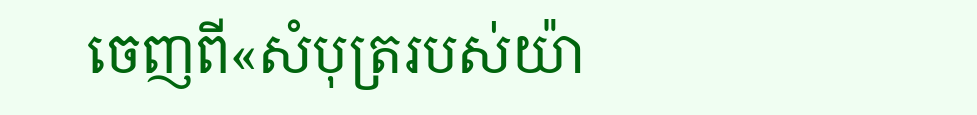ចេញពី«សំបុត្ររបស់យ៉ា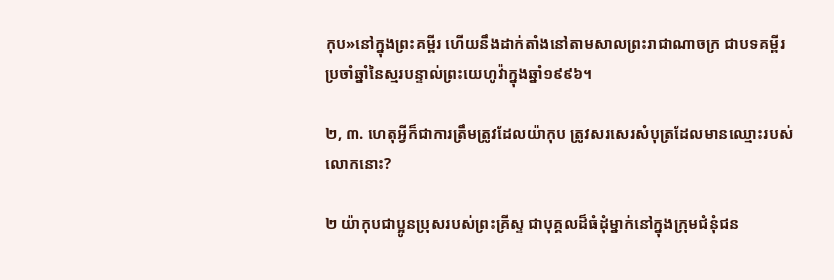កុប»នៅក្នុងព្រះគម្ពីរ ហើយនឹងដាក់តាំងនៅតាមសាលព្រះរាជាណាចក្រ ជាបទគម្ពីរប្រចាំឆ្នាំនៃស្មរបន្ទាល់ព្រះយេហូវ៉ាក្នុងឆ្នាំ១៩៩៦។

២, ៣. ហេតុអ្វីក៏ជាការត្រឹមត្រូវដែលយ៉ាកុប ត្រូវសរសេរសំបុត្រដែលមានឈ្មោះរបស់លោកនោះ?

២ យ៉ាកុបជាប្អូនប្រុសរបស់ព្រះគ្រីស្ទ ជាបុគ្គលដ៏ធំដុំម្នាក់នៅក្នុងក្រុមជំនុំជន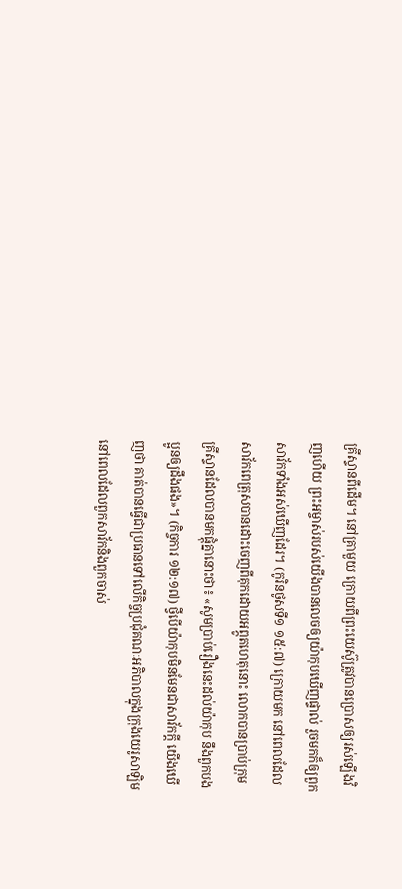គ្រីស្ទានពីដើម។ នៅគ្រាមួយ ក្រោយពីព្រះយេស៊ូត្រូវបានប្រោសឲ្យរស់ឡើងវិញហើយ ព្រះអម្ចាស់របស់យើងបានលេចឲ្យយ៉ាកុបឃើញផ្ទាល់ រួចមកក៏ឲ្យពួកសាវ័កទាំងអស់ឃើញដែរ។ (កូរិនថូសទី១ ១៥:៧) ក្រោយមក នៅពេលដែលសាវ័កពេត្រុសបានដោះចេញពីគុកដោយអព្ភូតហេតុនោះ លោកបានប្រាប់ក្រុមគ្រីស្ទានដែលបានមកផ្ដុំគ្នានោះថា៖ «សូមប្រាប់រឿងនេះដល់យ៉ាកុប នឹងពួកបងប្អូនឲ្យដឹងផង»។ (កិច្ចការ ១២:១៧) ថ្វីបើយ៉ាកុបមិនមែនជាសាវ័កក្ដី យើងឃើញថា គាត់បានធ្វើជាប្រធានទៅលើកិច្ចប្រជុំគណៈអភិបាលក្នុងក្រុងយេរូសាឡិម នៅពេលដែលពួកសាវ័កនិងពួកចាស់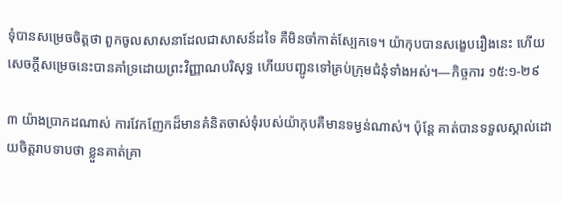ទុំបានសម្រេចចិត្តថា ពួកចូលសាសនាដែលជាសាសន៍ដទៃ គឺមិនចាំកាត់ស្បែកទេ។ យ៉ាកុបបានសង្ខេបរឿងនេះ ហើយសេចក្ដីសម្រេចនេះបានគាំទ្រដោយព្រះវិញ្ញាណបរិសុទ្ធ ហើយបញ្ជូនទៅគ្រប់ក្រុមជំនុំទាំងអស់។—កិច្ចការ ១៥:១-២៩

៣ យ៉ាងប្រាកដណាស់ ការវែកញែកដ៏មានគំនិតចាស់ទុំរបស់យ៉ាកុបគឺមានទម្ងន់ណាស់។ ប៉ុន្តែ គាត់បានទទួលស្គាល់ដោយចិត្តរាបទាបថា ខ្លួនគាត់គ្រា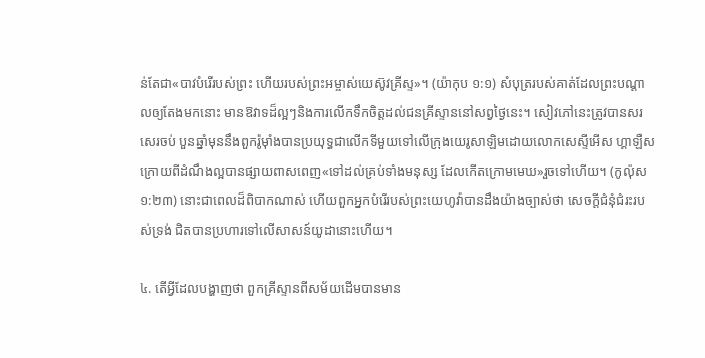ន់តែជា«បាវបំរើរបស់ព្រះ ហើយរបស់ព្រះអម្ចាស់យេស៊ូវគ្រីស្ទ»។ (យ៉ាកុប ១:១) សំបុត្ររបស់គាត់ដែលព្រះបណ្ដាលឲ្យតែងមកនោះ មានឱវាទដ៏ល្អៗនិងការលើកទឹកចិត្តដល់ជនគ្រីស្ទាននៅសព្វថ្ងៃនេះ។ សៀវភៅនេះត្រូវបានសរសេរចប់ បួនឆ្នាំមុននឹងពួករ៉ូម៉ាំងបានប្រយុទ្ធជាលើកទីមួយទៅលើក្រុងយេរូសាឡិមដោយលោកសេស្ទីអើស ហ្គាឡឺស ក្រោយពីដំណឹងល្អបានផ្សាយពាសពេញ«ទៅដល់គ្រប់ទាំងមនុស្ស ដែលកើតក្រោមមេឃ»រួចទៅហើយ។ (កូល៉ុស ១:២៣) នោះជាពេលដ៏ពិបាកណាស់ ហើយពួកអ្នកបំរើរបស់ព្រះយេហូវ៉ាបានដឹងយ៉ាងច្បាស់ថា សេចក្ដីជំនុំជំរះរបស់ទ្រង់ ជិតបានប្រហារទៅលើសាសន៍យូដានោះហើយ។

៤. តើអ្វីដែលបង្ហាញថា ពួកគ្រីស្ទានពីសម័យដើមបានមាន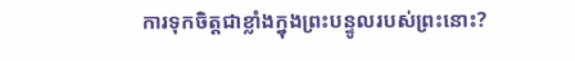ការទុកចិត្តជាខ្លាំងក្នុងព្រះបន្ទូលរបស់ព្រះនោះ?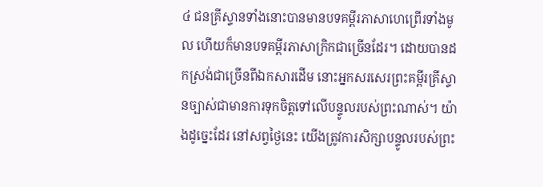៤ ជនគ្រីស្ទានទាំងនោះបានមានបទគម្ពីរភាសាហេព្រើរទាំងមូល ហើយក៏មានបទគម្ពីរភាសាក្រិកជាច្រើនដែរ។ ដោយបានដកស្រង់ជាច្រើនពីឯកសារដើម នោះអ្នកសរសេរព្រះគម្ពីរគ្រីស្ទានច្បាស់ជាមានការទុកចិត្តទៅលើបន្ទូលរបស់ព្រះណាស់។ យ៉ាងដូច្នេះដែរ នៅសព្វថ្ងៃនេះ យើងត្រូវការសិក្សាបន្ទូលរបស់ព្រះ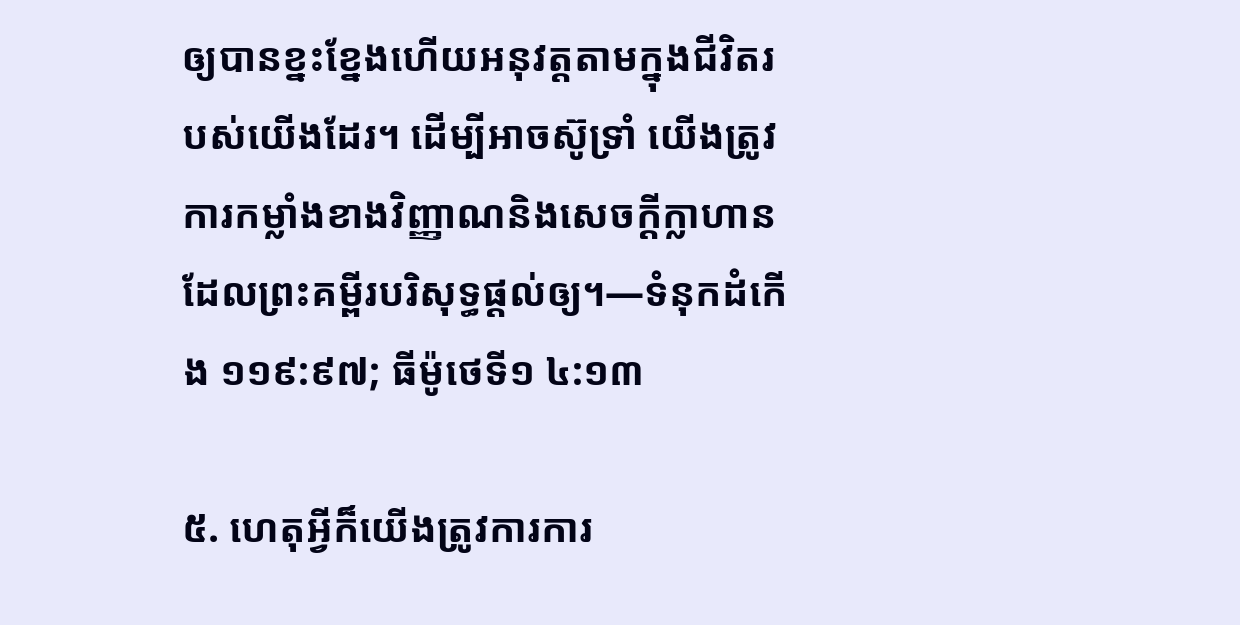ឲ្យបានខ្នះខ្នែងហើយអនុវត្តតាមក្នុងជីវិតរបស់យើងដែរ។ ដើម្បីអាចស៊ូទ្រាំ យើងត្រូវការកម្លាំងខាងវិញ្ញាណនិងសេចក្ដីក្លាហានដែលព្រះគម្ពីរបរិសុទ្ធផ្ដល់ឲ្យ។—ទំនុកដំកើង ១១៩:៩៧; ធីម៉ូថេទី១ ៤:១៣

៥. ហេតុអ្វីក៏យើងត្រូវការការ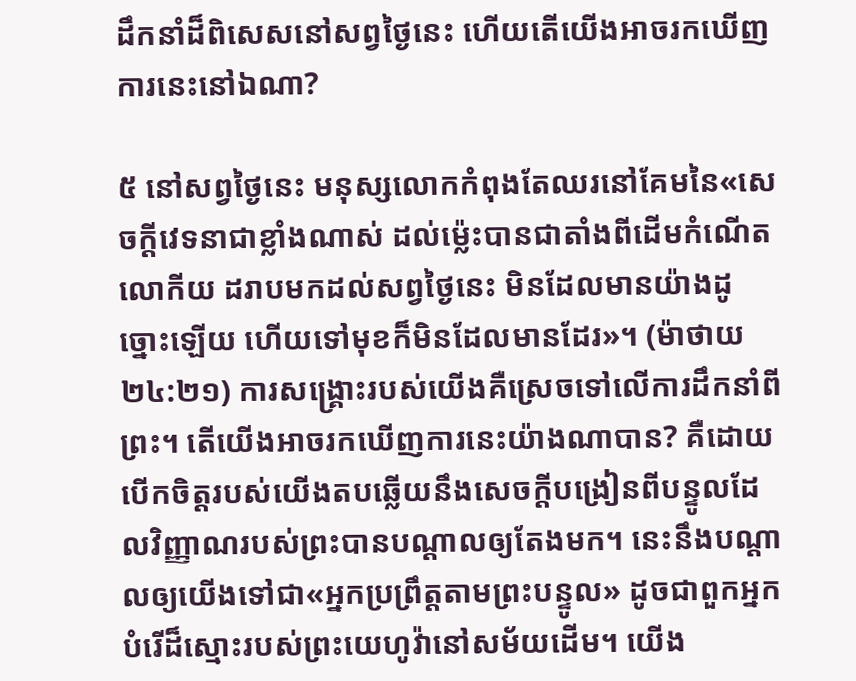ដឹកនាំដ៏ពិសេសនៅសព្វថ្ងៃនេះ ហើយតើយើងអាចរកឃើញការនេះនៅឯណា?

៥ នៅសព្វថ្ងៃនេះ មនុស្សលោកកំពុងតែឈរនៅគែមនៃ«សេចក្ដីវេទនាជាខ្លាំងណាស់ ដល់ម្ល៉េះបានជាតាំងពីដើមកំណើតលោកីយ ដរាបមកដល់សព្វថ្ងៃនេះ មិនដែលមានយ៉ាងដូច្នោះឡើយ ហើយទៅមុខក៏មិនដែលមានដែរ»។ (ម៉ាថាយ ២៤:២១) ការសង្គ្រោះរបស់យើងគឺស្រេចទៅលើការដឹកនាំពីព្រះ។ តើយើងអាចរកឃើញការនេះយ៉ាងណាបាន? គឺដោយបើកចិត្តរបស់យើងតបឆ្លើយនឹងសេចក្ដីបង្រៀនពីបន្ទូលដែលវិញ្ញាណរបស់ព្រះបានបណ្ដាលឲ្យតែងមក។ នេះនឹងបណ្ដាលឲ្យយើងទៅជា«អ្នកប្រព្រឹត្តតាមព្រះបន្ទូល» ដូចជាពួកអ្នកបំរើដ៏ស្មោះរបស់ព្រះយេហូវ៉ានៅសម័យដើម។ យើង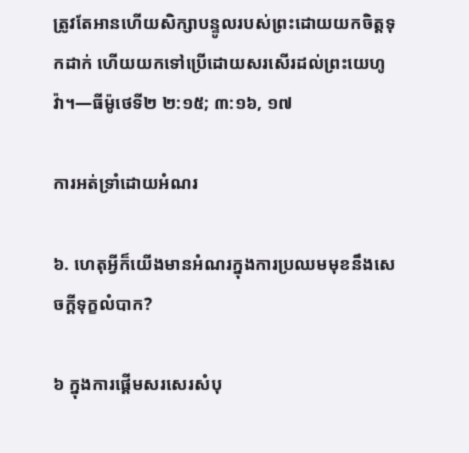ត្រូវតែអានហើយសិក្សាបន្ទូលរបស់ព្រះដោយយកចិត្តទុកដាក់ ហើយយកទៅប្រើដោយសរសើរដល់ព្រះយេហូវ៉ា។—ធីម៉ូថេទី២ ២:១៥; ៣:១៦, ១៧

ការអត់ទ្រាំដោយអំណរ

៦. ហេតុអ្វីក៏យើងមានអំណរក្នុងការប្រឈមមុខនឹងសេចក្ដីទុក្ខលំបាក?

៦ ក្នុងការផ្ដើមសរសេរសំបុ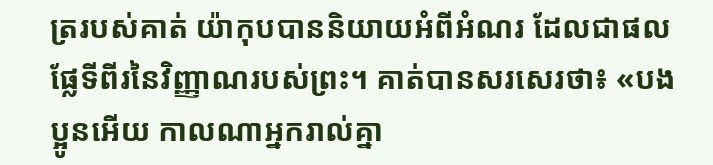ត្ររបស់គាត់ យ៉ាកុបបាននិយាយអំពីអំណរ ដែលជាផលផ្លែទីពីរនៃវិញ្ញាណរបស់ព្រះ។ គាត់បានសរសេរថា៖ «បងប្អូនអើយ កាលណាអ្នករាល់គ្នា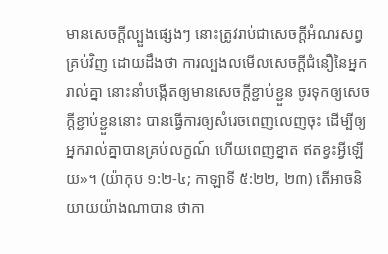មានសេចក្ដីល្បួងផ្សេងៗ នោះត្រូវរាប់ជាសេចក្ដីអំណរសព្វគ្រប់វិញ ដោយដឹងថា ការល្បងលមើលសេចក្ដីជំនឿនៃអ្នករាល់គ្នា នោះនាំបង្កើតឲ្យមានសេចក្ដីខ្ជាប់ខ្ជួន ចូរទុកឲ្យសេចក្ដីខ្ជាប់ខ្ជួននោះ បានធ្វើការឲ្យសំរេចពេញលេញចុះ ដើម្បីឲ្យអ្នករាល់គ្នាបានគ្រប់លក្ខណ៍ ហើយពេញខ្នាត ឥតខ្វះអ្វីឡើយ»។ (យ៉ាកុប ១:២-៤; កាឡាទី ៥:២២, ២៣) តើអាចនិយាយយ៉ាងណាបាន ថាកា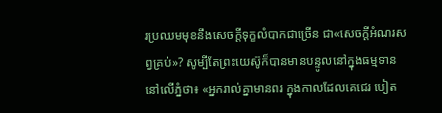រប្រឈមមុខនឹងសេចក្ដីទុក្ខលំបាកជាច្រើន ជា«សេចក្ដីអំណរសព្វគ្រប់»? សូម្បីតែព្រះយេស៊ូក៏បានមានបន្ទូលនៅក្នុងធម្មទាននៅលើភ្នំថា៖ «អ្នករាល់គ្នាមានពរ ក្នុងកាលដែលគេជេរ បៀត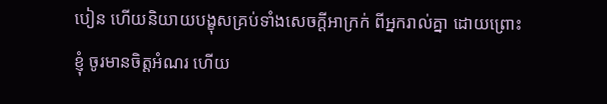បៀន ហើយនិយាយបង្ខុសគ្រប់ទាំងសេចក្ដីអាក្រក់ ពីអ្នករាល់គ្នា ដោយព្រោះខ្ញុំ ចូរមានចិត្តអំណរ ហើយ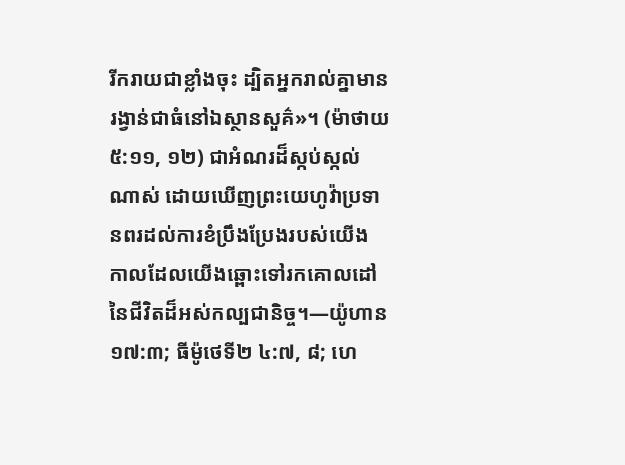រីករាយជាខ្លាំងចុះ ដ្បិតអ្នករាល់គ្នាមានរង្វាន់ជាធំនៅឯស្ថានសួគ៌»។ (ម៉ាថាយ ៥:១១, ១២) ជាអំណរដ៏ស្កប់ស្កល់ណាស់ ដោយឃើញព្រះយេហូវ៉ាប្រទានពរដល់ការខំប្រឹងប្រែងរបស់យើង កាលដែលយើងឆ្ពោះទៅរកគោលដៅនៃជីវិតដ៏អស់កល្បជានិច្ច។—យ៉ូហាន ១៧:៣; ធីម៉ូថេទី២ ៤:៧, ៨; ហេ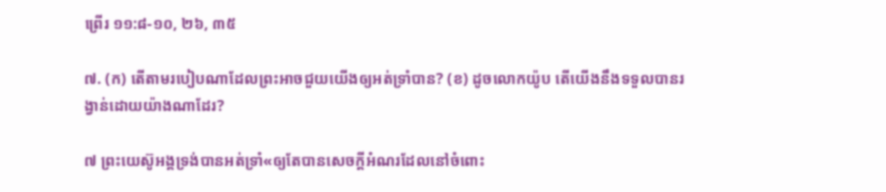ព្រើរ ១១:៨-១០, ២៦, ៣៥

៧. (ក) តើតាមរបៀបណាដែលព្រះអាចជួយយើងឲ្យអត់ទ្រាំបាន? (ខ) ដូចលោកយ៉ូប តើយើងនឹងទទួលបានរង្វាន់ដោយយ៉ាងណាដែរ?

៧ ព្រះយេស៊ូអង្គទ្រង់បានអត់ទ្រាំ«ឲ្យតែបានសេចក្ដីអំណរដែលនៅចំពោះ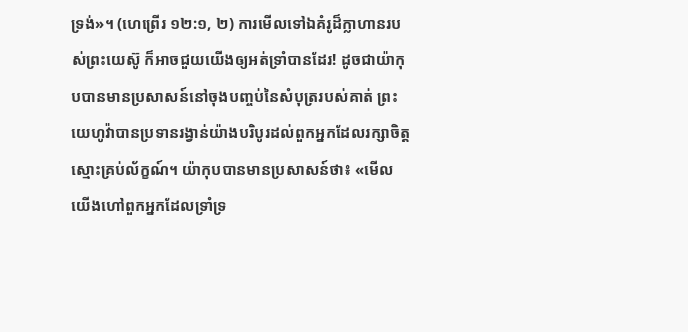ទ្រង់»។ (ហេព្រើរ ១២:១, ២) ការមើលទៅឯគំរូដ៏ក្លាហានរបស់ព្រះយេស៊ូ ក៏អាចជួយយើងឲ្យអត់ទ្រាំបានដែរ! ដូចជាយ៉ាកុបបានមានប្រសាសន៍នៅចុងបញ្ចប់នៃសំបុត្ររបស់គាត់ ព្រះយេហូវ៉ាបានប្រទានរង្វាន់យ៉ាងបរិបូរដល់ពួកអ្នកដែលរក្សាចិត្តស្មោះគ្រប់ល័ក្ខណ៍។ យ៉ាកុបបានមានប្រសាសន៍ថា៖ «មើល យើងហៅពួកអ្នកដែលទ្រាំទ្រ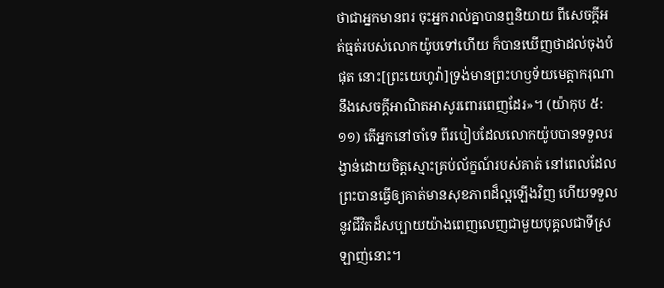ថាជាអ្នកមានពរ ចុះអ្នករាល់គ្នាបានឮនិយាយ ពីសេចក្ដីអត់ធ្មត់របស់លោកយ៉ូបទៅហើយ ក៏បានឃើញថាដល់ចុងបំផុត នោះ[ព្រះយេហូវ៉ា]ទ្រង់មានព្រះហឫទ័យមេត្ដាករុណា នឹងសេចក្ដីអាណិតអាសូរពោរពេញដែរ»។ (យ៉ាកុប ៥:១១) តើអ្នកនៅចាំទេ ពីរបៀបដែលលោកយ៉ូបបានទទួលរង្វាន់ដោយចិត្តស្មោះគ្រប់ល័ក្ខណ៍របស់គាត់ នៅពេលដែលព្រះបានធ្វើឲ្យគាត់មានសុខភាពដ៏ល្អឡើងវិញ ហើយទទួលនូវជីវិតដ៏សប្បាយយ៉ាងពេញលេញជាមួយបុគ្គលជាទីស្រឡាញ់នោះ។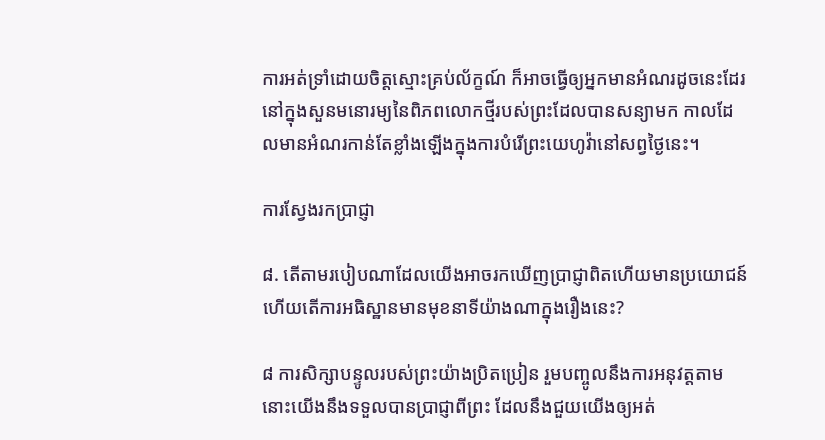ការអត់ទ្រាំដោយចិត្តស្មោះគ្រប់ល័ក្ខណ៍ ក៏អាចធ្វើឲ្យអ្នកមានអំណរដូចនេះដែរ នៅក្នុងសួនមនោរម្យនៃពិភពលោកថ្មីរបស់ព្រះដែលបានសន្យាមក កាលដែលមានអំណរកាន់តែខ្លាំងឡើងក្នុងការបំរើព្រះយេហូវ៉ានៅសព្វថ្ងៃនេះ។

ការស្វែងរកប្រាជ្ញា

៨. តើតាមរបៀបណាដែលយើងអាចរកឃើញប្រាជ្ញាពិតហើយមានប្រយោជន៍ ហើយតើការអធិស្ឋានមានមុខនាទីយ៉ាងណាក្នុងរឿងនេះ?

៨ ការសិក្សាបន្ទូលរបស់ព្រះយ៉ាងប្រិតប្រៀន រួមបញ្ចូលនឹងការអនុវត្តតាម នោះយើងនឹងទទួលបានប្រាជ្ញាពីព្រះ ដែលនឹងជួយយើងឲ្យអត់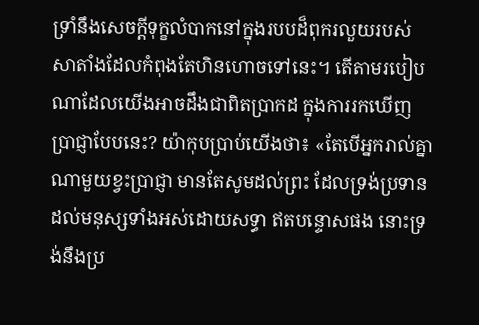ទ្រាំនឹងសេចក្ដីទុក្ខលំបាកនៅក្នុងរបបដ៏ពុករលួយរបស់សាតាំងដែលកំពុងតែហិនហោចទៅនេះ។ តើតាមរបៀបណាដែលយើងអាចដឹងជាពិតប្រាកដ ក្នុងការរកឃើញប្រាជ្ញាបែបនេះ? យ៉ាកុបប្រាប់យើងថា៖ «តែបើអ្នករាល់គ្នាណាមួយខ្វះប្រាជ្ញា មានតែសូមដល់ព្រះ ដែលទ្រង់ប្រទានដល់មនុស្សទាំងអស់ដោយសទ្ធា ឥតបន្ទោសផង នោះទ្រង់នឹងប្រ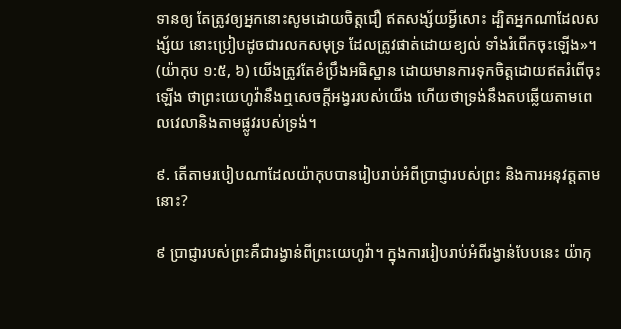ទានឲ្យ តែត្រូវឲ្យអ្នកនោះសូមដោយចិត្តជឿ ឥតសង្ស័យអ្វីសោះ ដ្បិតអ្នកណាដែលសង្ស័យ នោះប្រៀបដូចជារលកសមុទ្រ ដែលត្រូវផាត់ដោយខ្យល់ ទាំងរំពើកចុះឡើង»។ (យ៉ាកុប ១:៥, ៦) យើងត្រូវតែខំប្រឹងអធិស្ឋាន ដោយមានការទុកចិត្តដោយឥតរំពើចុះឡើង ថាព្រះយេហូវ៉ានឹងឮសេចក្ដីអង្វររបស់យើង ហើយថាទ្រង់នឹងតបឆ្លើយតាមពេលវេលានិងតាមផ្លូវរបស់ទ្រង់។

៩. តើតាមរបៀបណាដែលយ៉ាកុបបានរៀបរាប់អំពីប្រាជ្ញារបស់ព្រះ និងការអនុវត្តតាមនោះ?

៩ ប្រាជ្ញារបស់ព្រះគឺជារង្វាន់ពីព្រះយេហូវ៉ា។ ក្នុងការរៀបរាប់អំពីរង្វាន់បែបនេះ យ៉ាកុ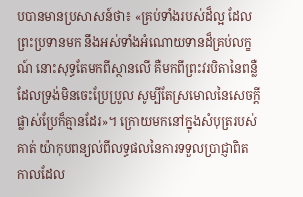បបានមានប្រសាសន៍ថា៖ «គ្រប់ទាំងរបស់ដ៏ល្អ ដែលព្រះប្រទានមក នឹងអស់ទាំងអំណោយទានដ៏គ្រប់លក្ខណ៍ នោះសុទ្ធតែមកពីស្ថានលើ គឺមកពីព្រះវរបិតានៃពន្លឺ ដែលទ្រង់មិនចេះប្រែប្រួល សូម្បីតែស្រមោលនៃសេចក្ដីផ្លាស់ប្រែក៏គ្មានដែរ»។ ក្រោយមកនៅក្នុងសំបុត្ររបស់គាត់ យ៉ាកុបពន្យល់ពីលទ្ធផលនៃការទទួលប្រាជ្ញាពិត កាលដែល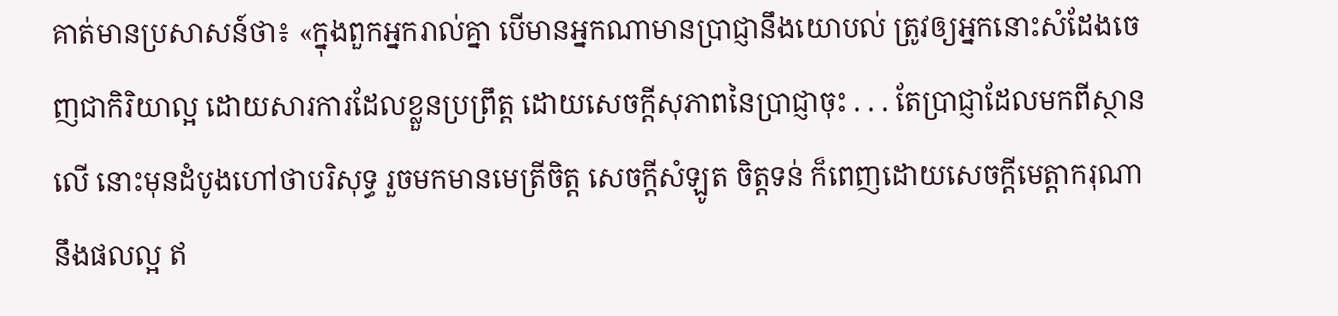គាត់មានប្រសាសន៍ថា៖ «ក្នុងពួកអ្នករាល់គ្នា បើមានអ្នកណាមានប្រាជ្ញានឹងយោបល់ ត្រូវឲ្យអ្នកនោះសំដែងចេញជាកិរិយាល្អ ដោយសារការដែលខ្លួនប្រព្រឹត្ត ដោយសេចក្ដីសុភាពនៃប្រាជ្ញាចុះ . . . តែប្រាជ្ញាដែលមកពីស្ថានលើ នោះមុនដំបូងហៅថាបរិសុទ្ធ រួចមកមានមេត្រីចិត្ត សេចក្ដីសំឡូត ចិត្តទន់ ក៏ពេញដោយសេចក្ដីមេត្ដាករុណា នឹងផលល្អ ឥ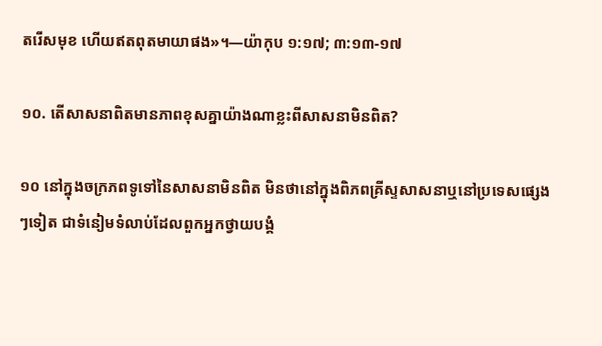តរើសមុខ ហើយឥតពុតមាយាផង»។—យ៉ាកុប ១:១៧; ៣:១៣-១៧

១០. តើសាសនាពិតមានភាពខុសគ្នាយ៉ាងណាខ្លះពីសាសនាមិនពិត?

១០ នៅក្នុងចក្រភពទូទៅនៃសាសនាមិនពិត មិនថានៅក្នុងពិភពគ្រីស្ទសាសនាឬនៅប្រទេសផ្សេងៗទៀត ជាទំនៀមទំលាប់ដែលពួកអ្នកថ្វាយបង្គំ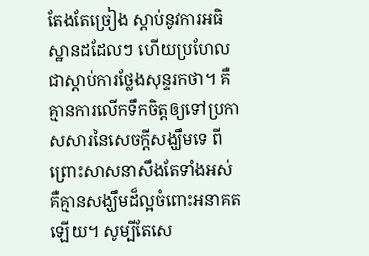តែងតែច្រៀង ស្ដាប់នូវការអធិស្ឋានដដែលៗ ហើយប្រហែលជាស្ដាប់ការថ្លែងសុន្ទរកថា។ គឺគ្មានការលើកទឹកចិត្តឲ្យទៅប្រកាសសារនៃសេចក្ដីសង្ឃឹមទេ ពីព្រោះសាសនាសឹងតែទាំងអស់គឺគ្មានសង្ឃឹមដ៏ល្អចំពោះអនាគតឡើយ។ សូម្បីតែសេ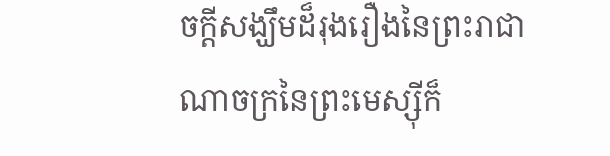ចក្ដីសង្ឃឹមដ៏រុងរឿងនៃព្រះរាជាណាចក្រនៃព្រះមេស្ស៊ីក៏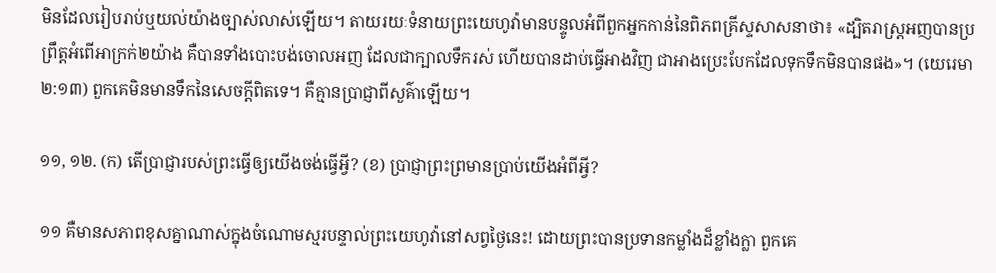មិនដែលរៀបរាប់ឬយល់យ៉ាងច្បាស់លាស់ឡើយ។ តាយរយៈទំនាយព្រះយេហូវ៉ាមានបន្ទូលអំពីពួកអ្នកកាន់នៃពិភពគ្រីស្ទសាសនាថា៖ «ដ្បិតរាស្ត្រអញបានប្រព្រឹត្តអំពើអាក្រក់២យ៉ាង គឺបានទាំងបោះបង់ចោលអញ ដែលជាក្បាលទឹករស់ ហើយបានដាប់ធ្វើអាងវិញ ជាអាងប្រេះបែកដែលទុកទឹកមិនបានផង»។ (យេរេមា ២:១៣) ពួកគេមិនមានទឹកនៃសេចក្ដីពិតទេ។ គឺគ្មានប្រាជ្ញាពីសួគ៌ាឡើយ។

១១, ១២. (ក) តើប្រាជ្ញារបស់ព្រះធ្វើឲ្យយើងចង់ធ្វើអ្វី? (ខ) ប្រាជ្ញាព្រះព្រមានប្រាប់យើងអំពីអ្វី?

១១ គឺមានសភាពខុសគ្នាណាស់ក្នុងចំណោមស្មរបន្ទាល់ព្រះយេហូវ៉ានៅសព្វថ្ងៃនេះ! ដោយព្រះបានប្រទានកម្លាំងដ៏ខ្លាំងក្លា ពួកគេ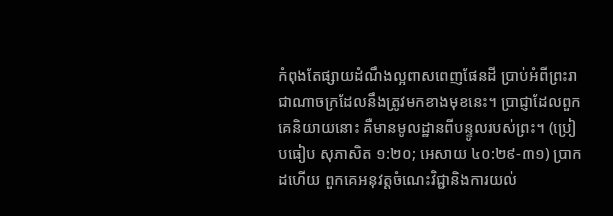កំពុងតែផ្សាយដំណឹងល្អពាសពេញផែនដី ប្រាប់អំពីព្រះរាជាណាចក្រដែលនឹងត្រូវមកខាងមុខនេះ។ ប្រាជ្ញាដែលពួកគេនិយាយនោះ គឺមានមូលដ្ឋានពីបន្ទូលរបស់ព្រះ។ (ប្រៀបធៀប សុភាសិត ១:២០; អេសាយ ៤០:២៩-៣១) ប្រាកដហើយ ពួកគេអនុវត្តចំណេះវិជ្ជានិងការយល់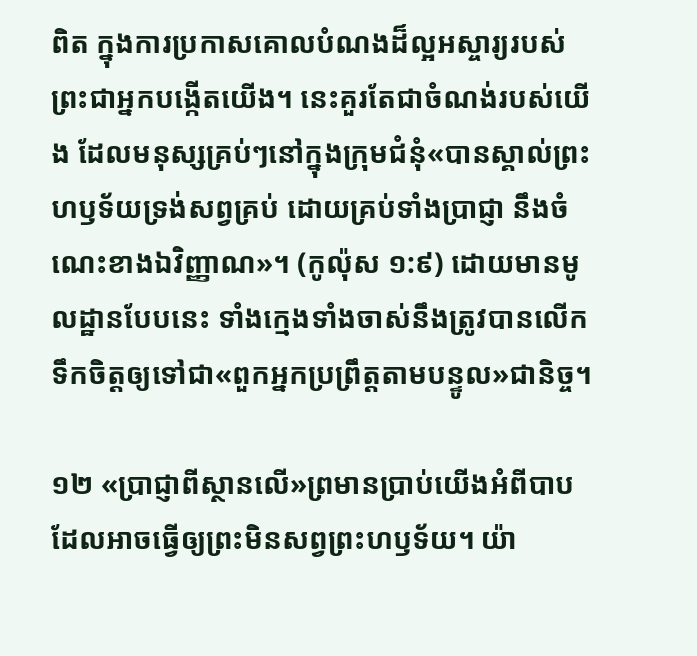ពិត ក្នុងការប្រកាសគោលបំណងដ៏ល្អអស្ចារ្យរបស់ព្រះជាអ្នកបង្កើតយើង។ នេះគួរតែជាចំណង់របស់យើង ដែលមនុស្សគ្រប់ៗនៅក្នុងក្រុមជំនុំ«បានស្គាល់ព្រះហឫទ័យទ្រង់សព្វគ្រប់ ដោយគ្រប់ទាំងប្រាជ្ញា នឹងចំណេះខាងឯវិញ្ញាណ»។ (កូល៉ុស ១:៩) ដោយមានមូលដ្ឋានបែបនេះ ទាំងក្មេងទាំងចាស់នឹងត្រូវបានលើកទឹកចិត្តឲ្យទៅជា«ពួកអ្នកប្រព្រឹត្តតាមបន្ទូល»ជានិច្ច។

១២ «ប្រាជ្ញាពីស្ថានលើ»ព្រមានប្រាប់យើងអំពីបាបដែលអាចធ្វើឲ្យព្រះមិនសព្វព្រះហឫទ័យ។ យ៉ា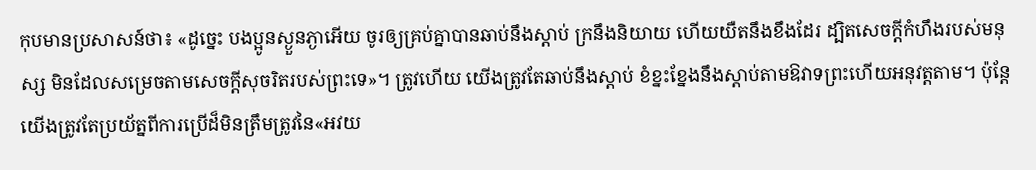កុបមានប្រសាសន៍ថា៖ «ដូច្នេះ បងប្អូនស្ងួនភ្ងាអើយ ចូរឲ្យគ្រប់គ្នាបានឆាប់នឹងស្ដាប់ ក្រនឹងនិយាយ ហើយយឺតនឹងខឹងដែរ ដ្បិតសេចក្ដីកំហឹងរបស់មនុស្ស មិនដែលសម្រេចតាមសេចក្ដីសុចរិតរបស់ព្រះទេ»។ ត្រូវហើយ យើងត្រូវតែឆាប់នឹងស្ដាប់ ខំខ្នះខ្នែងនឹងស្ដាប់តាមឱវាទព្រះហើយអនុវត្តតាម។ ប៉ុន្តែ យើងត្រូវតែប្រយ័ត្នពីការប្រើដ៏មិនត្រឹមត្រូវនៃ«អវយ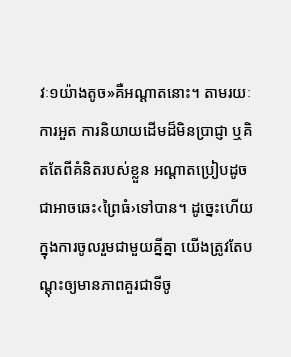វៈ១យ៉ាងតូច»គឺអណ្ដាតនោះ។ តាមរយៈការអួត ការនិយាយដើមដ៏មិនប្រាជ្ញា ឬគិតតែពីគំនិតរបស់ខ្លួន អណ្ដាតប្រៀបដូចជាអាចឆេះ‹ព្រៃធំ›ទៅបាន។ ដូច្នេះហើយ ក្នុងការចូលរួមជាមួយគ្នីគ្នា យើងត្រូវតែបណ្ដុះឲ្យមានភាពគួរជាទីចូ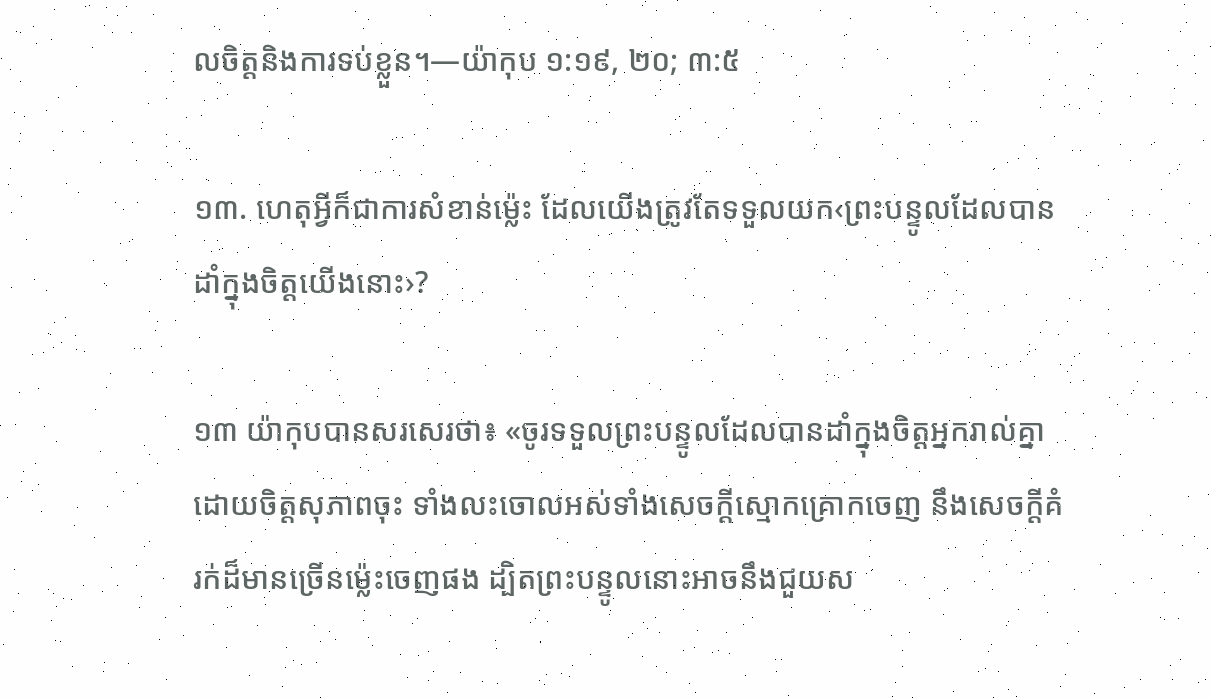លចិត្តនិងការទប់ខ្លួន។—យ៉ាកុប ១:១៩, ២០; ៣:៥

១៣. ហេតុអ្វីក៏ជាការសំខាន់ម្ល៉េះ ដែលយើងត្រូវតែទទួលយក‹ព្រះបន្ទូលដែលបានដាំក្នុងចិត្តយើងនោះ›?

១៣ យ៉ាកុបបានសរសេរថា៖ «ចូរទទួលព្រះបន្ទូលដែលបានដាំក្នុងចិត្តអ្នករាល់គ្នា ដោយចិត្តសុភាពចុះ ទាំងលះចោលអស់ទាំងសេចក្ដីស្មោកគ្រោកចេញ នឹងសេចក្ដីគំរក់ដ៏មានច្រើនម្ល៉េះចេញផង ដ្បិតព្រះបន្ទូលនោះអាចនឹងជួយស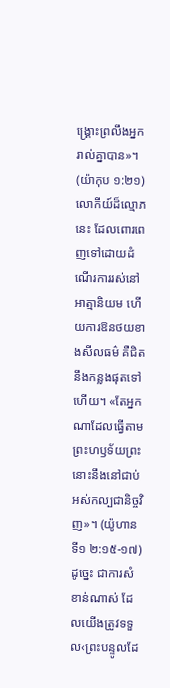ង្គ្រោះព្រលឹងអ្នករាល់គ្នាបាន»។ (យ៉ាកុប ១:២១) លោកីយ៍ដ៏ល្មោភនេះ ដែលពោរពេញទៅដោយដំណើរការរស់នៅអាត្មានិយម ហើយការឱនថយខាងសីលធម៌ គឺជិតនឹងកន្លងផុតទៅហើយ។ «តែអ្នកណាដែលធ្វើតាមព្រះហឫទ័យព្រះ នោះនឹងនៅជាប់អស់កល្បជានិច្ចវិញ»។ (យ៉ូហានទី១ ២:១៥-១៧) ដូច្នេះ ជាការសំខាន់ណាស់ ដែលយើងត្រូវទទួល‹ព្រះបន្ទូលដែ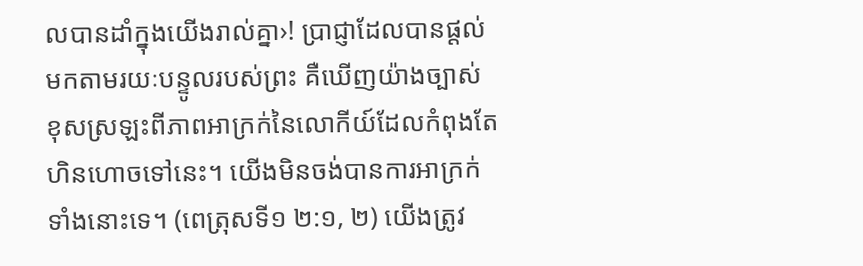លបានដាំក្នុងយើងរាល់គ្នា›! ប្រាជ្ញាដែលបានផ្ដល់មកតាមរយៈបន្ទូលរបស់ព្រះ គឺឃើញយ៉ាងច្បាស់ ខុសស្រឡះពីភាពអាក្រក់នៃលោកីយ៍ដែលកំពុងតែហិនហោចទៅនេះ។ យើងមិនចង់បានការអាក្រក់ទាំងនោះទេ។ (ពេត្រុសទី១ ២:១, ២) យើងត្រូវ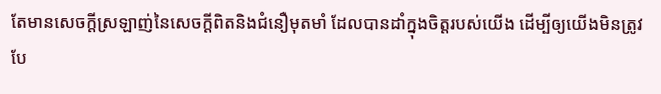តែមានសេចក្ដីស្រឡាញ់នៃសេចក្ដីពិតនិងជំនឿមុតមាំ ដែលបានដាំក្នុងចិត្តរបស់យើង ដើម្បីឲ្យយើងមិនត្រូវបែ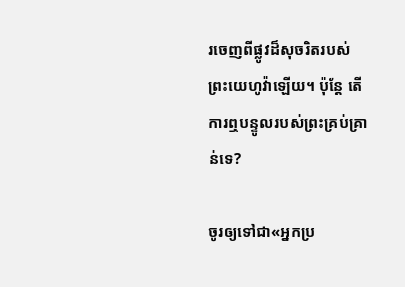រចេញពីផ្លូវដ៏សុចរិតរបស់ព្រះយេហូវ៉ាឡើយ។ ប៉ុន្តែ តើការឮបន្ទូលរបស់ព្រះគ្រប់គ្រាន់ទេ?

ចូរឲ្យទៅជា«អ្នកប្រ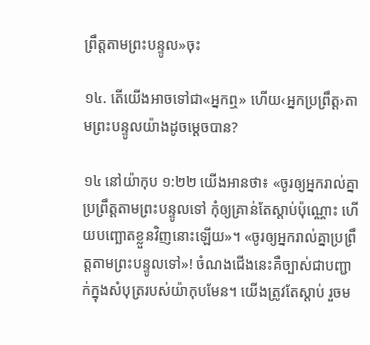ព្រឹត្តតាមព្រះបន្ទូល»ចុះ

១៤. តើយើងអាចទៅជា«អ្នកឮ» ហើយ‹អ្នកប្រព្រឹត្ត›តាមព្រះបន្ទូលយ៉ាងដូចម្ដេចបាន?

១៤ នៅយ៉ាកុប ១:២២ យើងអានថា៖ «ចូរឲ្យអ្នករាល់គ្នាប្រព្រឹត្តតាមព្រះបន្ទូលទៅ កុំឲ្យគ្រាន់តែស្ដាប់ប៉ុណ្ណោះ ហើយបញ្ឆោតខ្លួនវិញនោះឡើយ»។ «ចូរឲ្យអ្នករាល់គ្នាប្រព្រឹត្តតាមព្រះបន្ទូលទៅ»! ចំណងជើងនេះគឺច្បាស់ជាបញ្ជាក់ក្នុងសំបុត្ររបស់យ៉ាកុបមែន។ យើងត្រូវតែស្ដាប់ រួចម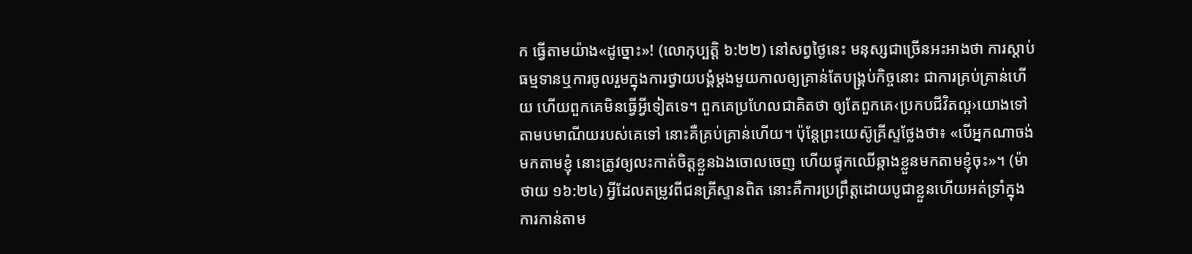ក ធ្វើតាមយ៉ាង«ដូច្នោះ»! (លោកុប្បត្តិ ៦:២២) នៅសព្វថ្ងៃនេះ មនុស្សជាច្រើនអះអាងថា ការស្ដាប់ធម្មទានឬការចូលរួមក្នុងការថ្វាយបង្គំម្ដងមួយកាលឲ្យគ្រាន់តែបង្គ្រប់កិច្ចនោះ ជាការគ្រប់គ្រាន់ហើយ ហើយពួកគេមិនធ្វើអ្វីទៀតទេ។ ពួកគេប្រហែលជាគិតថា ឲ្យតែពួកគេ‹ប្រកបជីវិតល្អ›យោងទៅតាមបមាណីយរបស់គេទៅ នោះគឺគ្រប់គ្រាន់ហើយ។ ប៉ុន្តែព្រះយេស៊ូគ្រីស្ទថ្លែងថា៖ «បើអ្នកណាចង់មកតាមខ្ញុំ នោះត្រូវឲ្យលះកាត់ចិត្តខ្លួនឯងចោលចេញ ហើយផ្ទុកឈើឆ្កាងខ្លួនមកតាមខ្ញុំចុះ»។ (ម៉ាថាយ ១៦:២៤) អ្វីដែលតម្រូវពីជនគ្រីស្ទានពិត នោះគឺការប្រព្រឹត្តដោយបូជាខ្លួនហើយអត់ទ្រាំក្នុងការកាន់តាម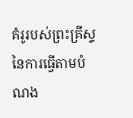គំរូរបស់ព្រះគ្រីស្ទ នៃការធ្វើតាមបំណង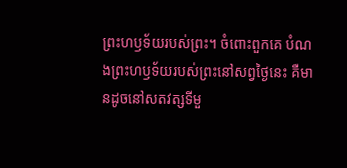ព្រះហឫទ័យរបស់ព្រះ។ ចំពោះពួកគេ បំណងព្រះហឫទ័យរបស់ព្រះនៅសព្វថ្ងៃនេះ គឺមានដូចនៅសតវត្សទីមួ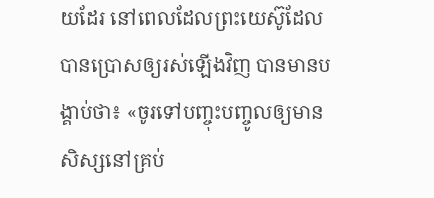យដែរ នៅពេលដែលព្រះយេស៊ូដែលបានប្រោសឲ្យរស់ឡើងវិញ បានមានបង្គាប់ថា៖ «ចូរទៅបញ្ចុះបញ្ចូលឲ្យមានសិស្សនៅគ្រប់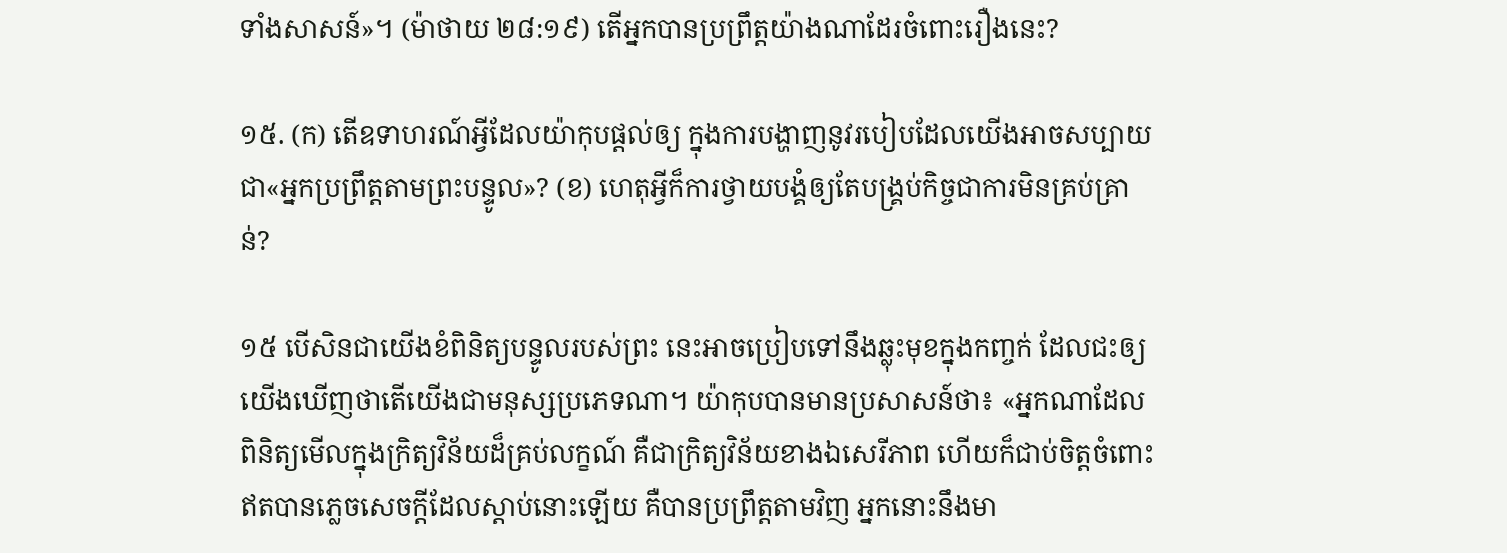ទាំងសាសន៍»។ (ម៉ាថាយ ២៨:១៩) តើអ្នកបានប្រព្រឹត្តយ៉ាងណាដែរចំពោះរឿងនេះ?

១៥. (ក) តើឧទាហរណ៍អ្វីដែលយ៉ាកុបផ្ដល់ឲ្យ ក្នុងការបង្ហាញនូវរបៀបដែលយើងអាចសប្បាយជា«អ្នកប្រព្រឹត្តតាមព្រះបន្ទូល»? (ខ) ហេតុអ្វីក៏ការថ្វាយបង្គំឲ្យតែបង្គ្រប់កិច្ចជាការមិនគ្រប់គ្រាន់?

១៥ បើសិនជាយើងខំពិនិត្យបន្ទូលរបស់ព្រះ នេះអាចប្រៀបទៅនឹងឆ្លុះមុខក្នុងកញ្ចក់ ដែលជះឲ្យយើងឃើញថាតើយើងជាមនុស្សប្រភេទណា។ យ៉ាកុបបានមានប្រសាសន៍ថា៖ «អ្នកណាដែលពិនិត្យមើលក្នុងក្រិត្យវិន័យដ៏គ្រប់លក្ខណ៍ គឺជាក្រិត្យវិន័យខាងឯសេរីភាព ហើយក៏ជាប់ចិត្តចំពោះ ឥតបានភ្លេចសេចក្ដីដែលស្ដាប់នោះឡើយ គឺបានប្រព្រឹត្តតាមវិញ អ្នកនោះនឹងមា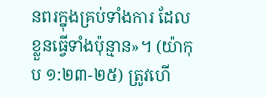នពរក្នុងគ្រប់ទាំងការ ដែលខ្លួនធ្វើទាំងប៉ុន្មាន»។ (យ៉ាកុប ១:២៣-២៥) ត្រូវហើ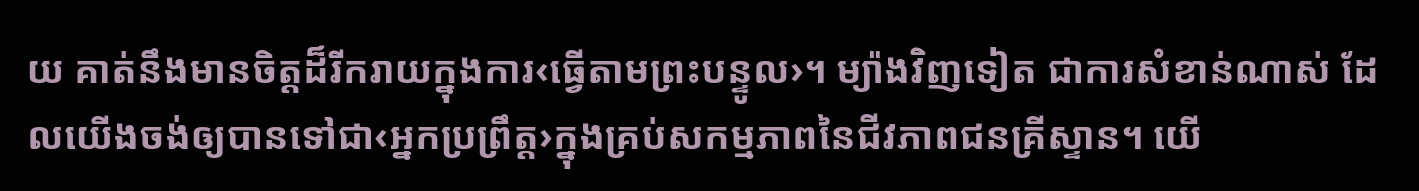យ គាត់នឹងមានចិត្តដ៏រីករាយក្នុងការ‹ធ្វើតាមព្រះបន្ទូល›។ ម្យ៉ាងវិញទៀត ជាការសំខាន់ណាស់ ដែលយើងចង់ឲ្យបានទៅជា‹អ្នកប្រព្រឹត្ត›ក្នុងគ្រប់សកម្មភាពនៃជីវភាពជនគ្រីស្ទាន។ យើ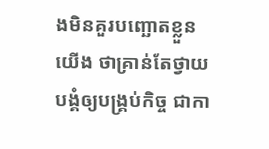ងមិនគួរបញ្ឆោតខ្លួនយើង ថាគ្រាន់តែថ្វាយបង្គំឲ្យបង្គ្រប់កិច្ច ជាកា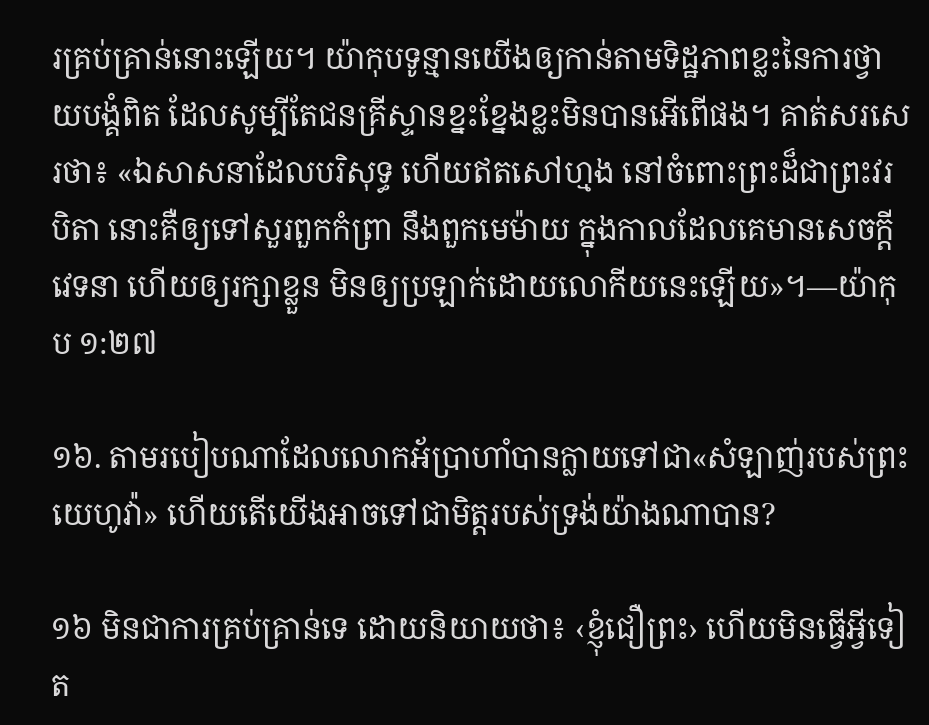រគ្រប់គ្រាន់នោះឡើយ។ យ៉ាកុបទូន្មានយើងឲ្យកាន់តាមទិដ្ឋភាពខ្លះនៃការថ្វាយបង្គំពិត ដែលសូម្បីតែជនគ្រីស្ទានខ្នះខ្នែងខ្លះមិនបានអើពើផង។ គាត់សរសេរថា៖ «ឯសាសនាដែលបរិសុទ្ធ ហើយឥតសៅហ្មង នៅចំពោះព្រះដ៏ជាព្រះវរបិតា នោះគឺឲ្យទៅសួរពួកកំព្រា នឹងពួកមេម៉ាយ ក្នុងកាលដែលគេមានសេចក្ដីវេទនា ហើយឲ្យរក្សាខ្លួន មិនឲ្យប្រឡាក់ដោយលោកីយនេះឡើយ»។—យ៉ាកុប ១:២៧

១៦. តាមរបៀបណាដែលលោកអ័ប្រាហាំបានក្លាយទៅជា«សំឡាញ់របស់ព្រះយេហូវ៉ា» ហើយតើយើងអាចទៅជាមិត្តរបស់ទ្រង់យ៉ាងណាបាន?

១៦ មិនជាការគ្រប់គ្រាន់ទេ ដោយនិយាយថា៖ ‹ខ្ញុំជឿព្រះ› ហើយមិនធ្វើអ្វីទៀត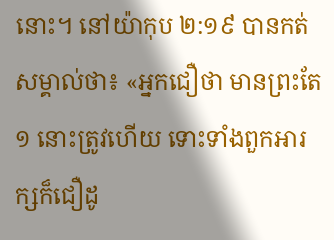នោះ។ នៅយ៉ាកុប ២:១៩ បានកត់សម្គាល់ថា៖ «អ្នកជឿថា មានព្រះតែ១ នោះត្រូវហើយ ទោះទាំងពួកអារក្សក៏ជឿដូ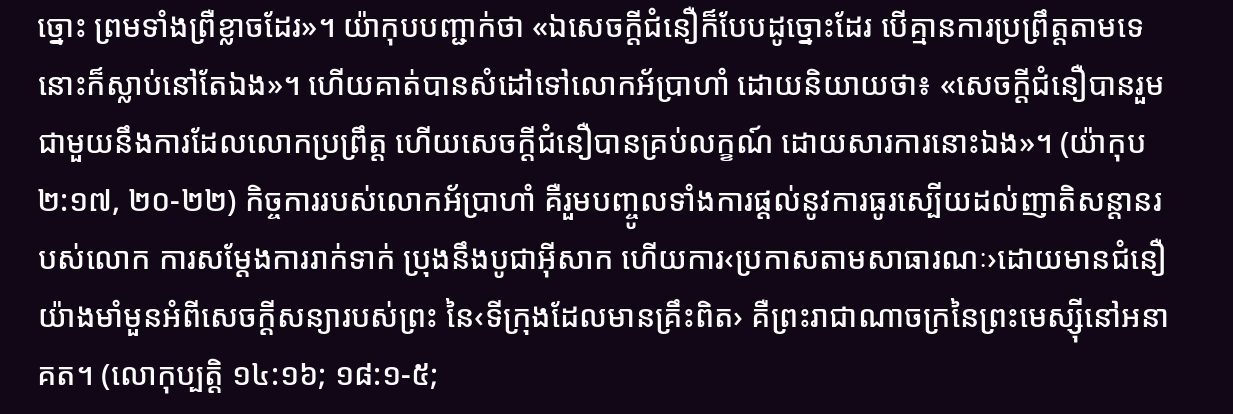ច្នោះ ព្រមទាំងព្រឺខ្លាចដែរ»។ យ៉ាកុបបញ្ជាក់ថា «ឯសេចក្ដីជំនឿក៏បែបដូច្នោះដែរ បើគ្មានការប្រព្រឹត្តតាមទេ នោះក៏ស្លាប់នៅតែឯង»។ ហើយគាត់បានសំដៅទៅលោកអ័ប្រាហាំ ដោយនិយាយថា៖ «សេចក្ដីជំនឿបានរួមជាមួយនឹងការដែលលោកប្រព្រឹត្ត ហើយសេចក្ដីជំនឿបានគ្រប់លក្ខណ៍ ដោយសារការនោះឯង»។ (យ៉ាកុប ២:១៧, ២០-២២) កិច្ចការរបស់លោកអ័ប្រាហាំ គឺរួមបញ្ចូលទាំងការផ្ដល់នូវការធូរស្បើយដល់ញាតិសន្ដានរបស់លោក ការសម្ដែងការរាក់ទាក់ ប្រុងនឹងបូជាអ៊ីសាក ហើយការ‹ប្រកាសតាមសាធារណៈ›ដោយមានជំនឿយ៉ាងមាំមួនអំពីសេចក្ដីសន្យារបស់ព្រះ នៃ‹ទីក្រុងដែលមានគ្រឹះពិត› គឺព្រះរាជាណាចក្រនៃព្រះមេស្ស៊ីនៅអនាគត។ (លោកុប្បត្តិ ១៤:១៦; ១៨:១-៥;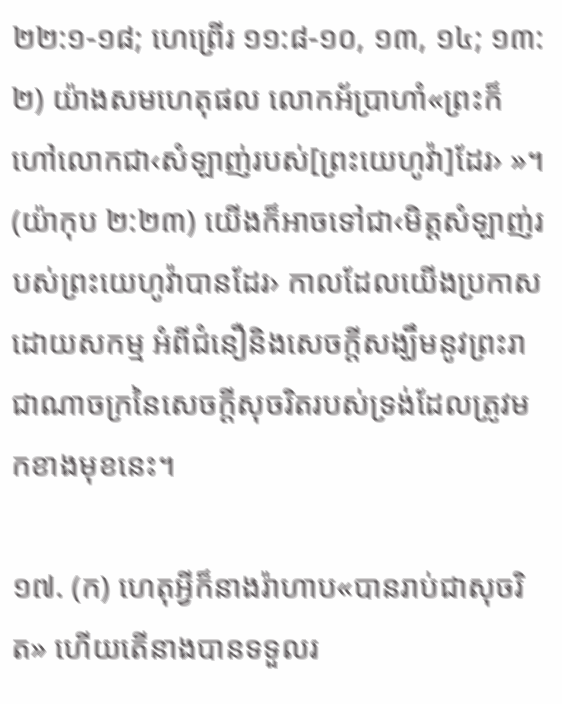២២:១-១៨; ហេព្រើរ ១១:៨-១០, ១៣, ១៤; ១៣:២) យ៉ាងសមហេតុផល លោកអ័ប្រាហាំ«ព្រះក៏ហៅលោកជា‹សំឡាញ់របស់[ព្រះយេហូវ៉ា]ដែរ› »។ (យ៉ាកុប ២:២៣) យើងក៏អាចទៅជា‹មិត្តសំឡាញ់របស់ព្រះយេហូវ៉ាបានដែរ› កាលដែលយើងប្រកាសដោយសកម្ម អំពីជំនឿនិងសេចក្ដីសង្ឃឹមនូវព្រះរាជាណាចក្រនៃសេចក្ដីសុចរិតរបស់ទ្រង់ដែលត្រូវមកខាងមុខនេះ។

១៧. (ក) ហេតុអ្វីក៏នាងរ៉ាហាប«បានរាប់ជាសុចរិត» ហើយតើនាងបានទទួលរ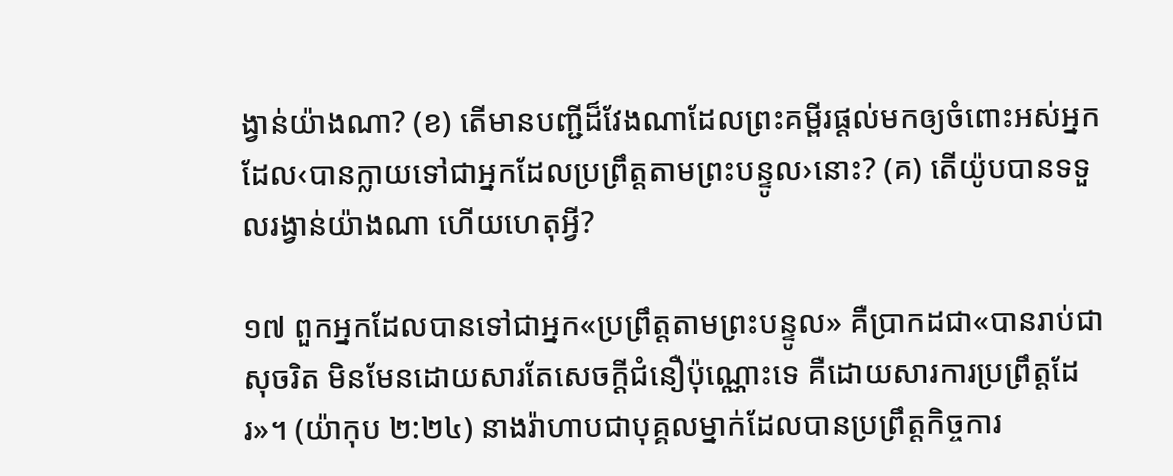ង្វាន់យ៉ាងណា? (ខ) តើមានបញ្ជីដ៏វែងណាដែលព្រះគម្ពីរផ្ដល់មកឲ្យចំពោះអស់អ្នកដែល‹បានក្លាយទៅជាអ្នកដែលប្រព្រឹត្តតាមព្រះបន្ទូល›នោះ? (គ) តើយ៉ូបបានទទួលរង្វាន់យ៉ាងណា ហើយហេតុអ្វី?

១៧ ពួកអ្នកដែលបានទៅជាអ្នក«ប្រព្រឹត្តតាមព្រះបន្ទូល» គឺប្រាកដជា«បានរាប់ជាសុចរិត មិនមែនដោយសារតែសេចក្ដីជំនឿប៉ុណ្ណោះទេ គឺដោយសារការប្រព្រឹត្តដែរ»។ (យ៉ាកុប ២:២៤) នាងរ៉ាហាបជាបុគ្គលម្នាក់ដែលបានប្រព្រឹត្តកិច្ចការ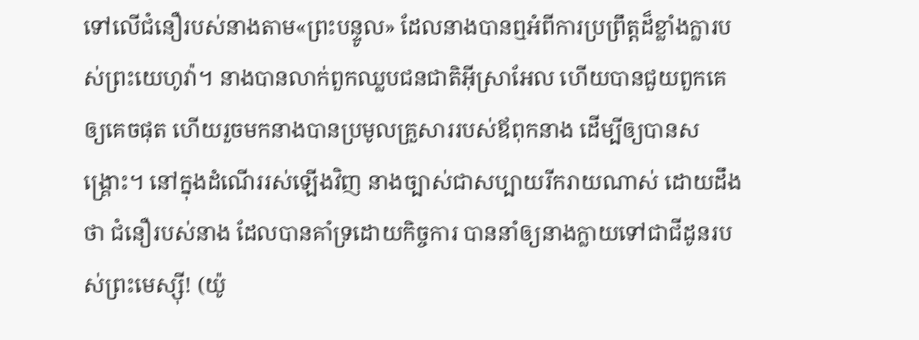ទៅលើជំនឿរបស់នាងតាម«ព្រះបន្ទូល» ដែលនាងបានឮអំពីការប្រព្រឹត្តដ៏ខ្លាំងក្លារបស់ព្រះយេហូវ៉ា។ នាងបានលាក់ពួកឈ្លបជនជាតិអ៊ីស្រាអែល ហើយបានជួយពួកគេឲ្យគេចផុត ហើយរួចមកនាងបានប្រមូលគ្រួសាររបស់ឪពុកនាង ដើម្បីឲ្យបានសង្គ្រោះ។ នៅក្នុងដំណើររស់ឡើងវិញ នាងច្បាស់ជាសប្បាយរីករាយណាស់ ដោយដឹងថា ជំនឿរបស់នាង ដែលបានគាំទ្រដោយកិច្ចការ បាននាំឲ្យនាងក្លាយទៅជាជីដូនរបស់ព្រះមេស្ស៊ី! (យ៉ូ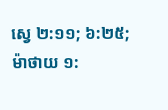ស្វេ ២:១១; ៦:២៥; ម៉ាថាយ ១: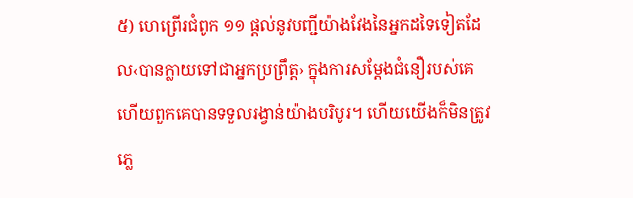៥) ហេព្រើរជំពូក ១១ ផ្ដល់នូវបញ្ជីយ៉ាងវែងនៃអ្នកដទៃទៀតដែល‹បានក្លាយទៅជាអ្នកប្រព្រឹត្ត› ក្នុងការសម្ដែងជំនឿរបស់គេ ហើយពួកគេបានទទួលរង្វាន់យ៉ាងបរិបូរ។ ហើយយើងក៏មិនត្រូវភ្លេ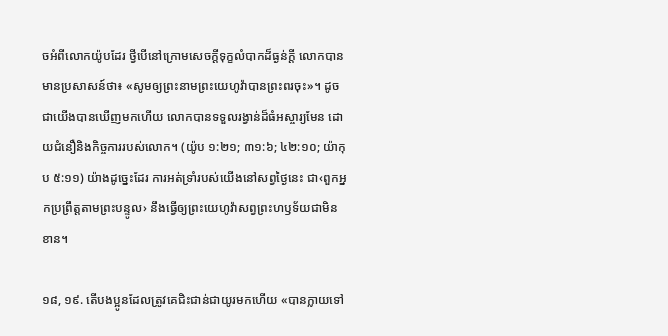ចអំពីលោកយ៉ូបដែរ ថ្វីបើនៅក្រោមសេចក្ដីទុក្ខលំបាកដ៏ធ្ងន់ក្ដី លោកបានមានប្រសាសន៍ថា៖ «សូមឲ្យព្រះនាមព្រះយេហូវ៉ាបានព្រះពរចុះ»។ ដូចជាយើងបានឃើញមកហើយ លោកបានទទួលរង្វាន់ដ៏ធំអស្ចារ្យមែន ដោយជំនឿនិងកិច្ចការរបស់លោក។ (យ៉ូប ១:២១; ៣១:៦; ៤២:១០; យ៉ាកុប ៥:១១) យ៉ាងដូច្នេះដែរ ការអត់ទ្រាំរបស់យើងនៅសព្វថ្ងៃនេះ ជា‹ពួកអ្នកប្រព្រឹត្តតាមព្រះបន្ទូល› នឹងធ្វើឲ្យព្រះយេហូវ៉ាសព្វព្រះហឫទ័យជាមិនខាន។

១៨, ១៩. តើបងប្អូនដែលត្រូវគេជិះជាន់ជាយូរមកហើយ «បានក្លាយទៅ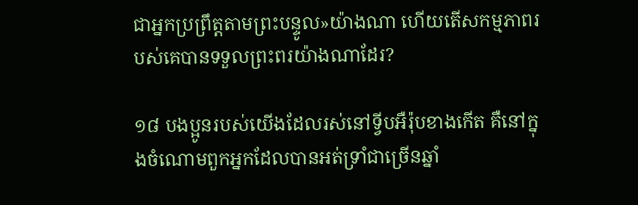ជាអ្នកប្រព្រឹត្តតាមព្រះបន្ទូល»យ៉ាងណា ហើយតើសកម្មភាពរបស់គេបានទទួលព្រះពរយ៉ាងណាដែរ?

១៨ បងប្អូនរបស់យើងដែលរស់នៅទ្វីបអឺរ៉ុបខាងកើត គឺនៅក្នុងចំណោមពួកអ្នកដែលបានអត់ទ្រាំជាច្រើនឆ្នាំ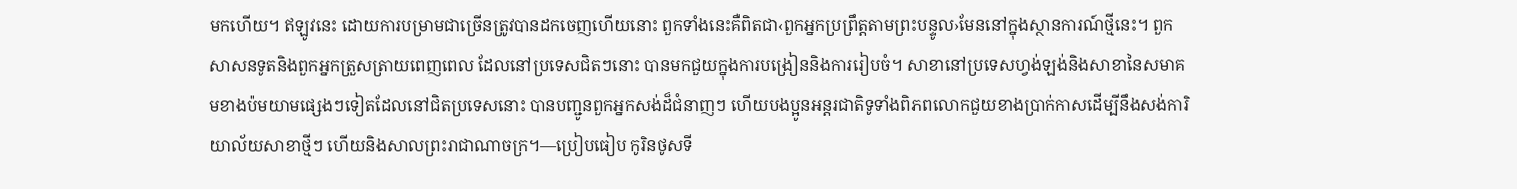មកហើយ។ ឥឡូវនេះ ដោយការបម្រាមជាច្រើនត្រូវបានដកចេញហើយនោះ ពួកទាំងនេះគឺពិតជា‹ពួកអ្នកប្រព្រឹត្តតាមព្រះបន្ទូល›មែននៅក្នុងស្ថានការណ៍ថ្មីនេះ។ ពួកសាសនទូតនិងពួកអ្នកត្រួសត្រាយពេញពេល ដែលនៅប្រទេសជិតៗនោះ បានមកជួយក្នុងការបង្រៀននិងការរៀបចំ។ សាខានៅប្រទេសហ្វង់ឡង់និងសាខានៃសមាគមខាងប៉មយាមផ្សេងៗទៀតដែលនៅជិតប្រទេសនោះ បានបញ្ជូនពួកអ្នកសង់ដ៏ជំនាញៗ ហើយបងប្អូនអន្តរជាតិទូទាំងពិភពលោកជួយខាងប្រាក់កាសដើម្បីនឹងសង់ការិយាល័យសាខាថ្មីៗ ហើយនិងសាលព្រះរាជាណាចក្រ។—ប្រៀបធៀប កូរិនថូសទី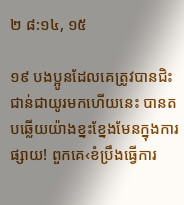២ ៨:១៤, ១៥

១៩ បងប្អូនដែលគេត្រូវបានជិះជាន់ជាយូរមកហើយនេះ បានតបឆ្លើយយ៉ាងខ្នះខ្នែងមែនក្នុងការផ្សាយ! ពួកគេ‹ខំប្រឹងធ្វើការ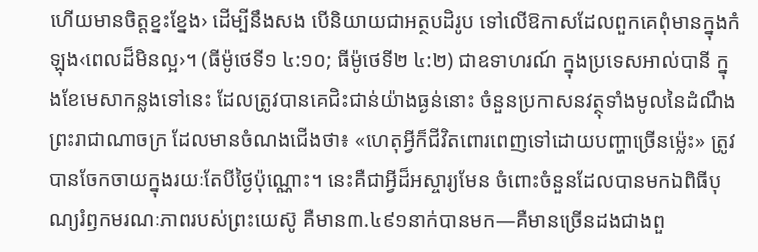ហើយមានចិត្តខ្នះខ្នែង› ដើម្បីនឹងសង បើនិយាយជាអត្ថបដិរូប ទៅលើឱកាសដែលពួកគេពុំមានក្នុងកំឡុង‹ពេលដ៏មិនល្អ›។ (ធីម៉ូថេទី១ ៤:១០; ធីម៉ូថេទី២ ៤:២) ជាឧទាហរណ៍ ក្នុងប្រទេសអាល់បានី ក្នុងខែមេសាកន្លងទៅនេះ ដែលត្រូវបានគេជិះជាន់យ៉ាងធ្ងន់នោះ ចំនួនប្រកាសនវត្ថុទាំងមូលនៃដំណឹងព្រះរាជាណាចក្រ ដែលមានចំណងជើងថា៖ «ហេតុអ្វីក៏ជីវិតពោរពេញទៅដោយបញ្ហាច្រើនម្ល៉េះ» ត្រូវបានចែកចាយក្នុងរយៈតែបីថ្ងៃប៉ុណ្ណោះ។ នេះគឺជាអ្វីដ៏អស្ចារ្យមែន ចំពោះចំនួនដែលបានមកឯពិធីបុណ្យរំឭកមរណៈភាពរបស់ព្រះយេស៊ូ គឺមាន៣.៤៩១នាក់បានមក—គឺមានច្រើនដងជាងពួ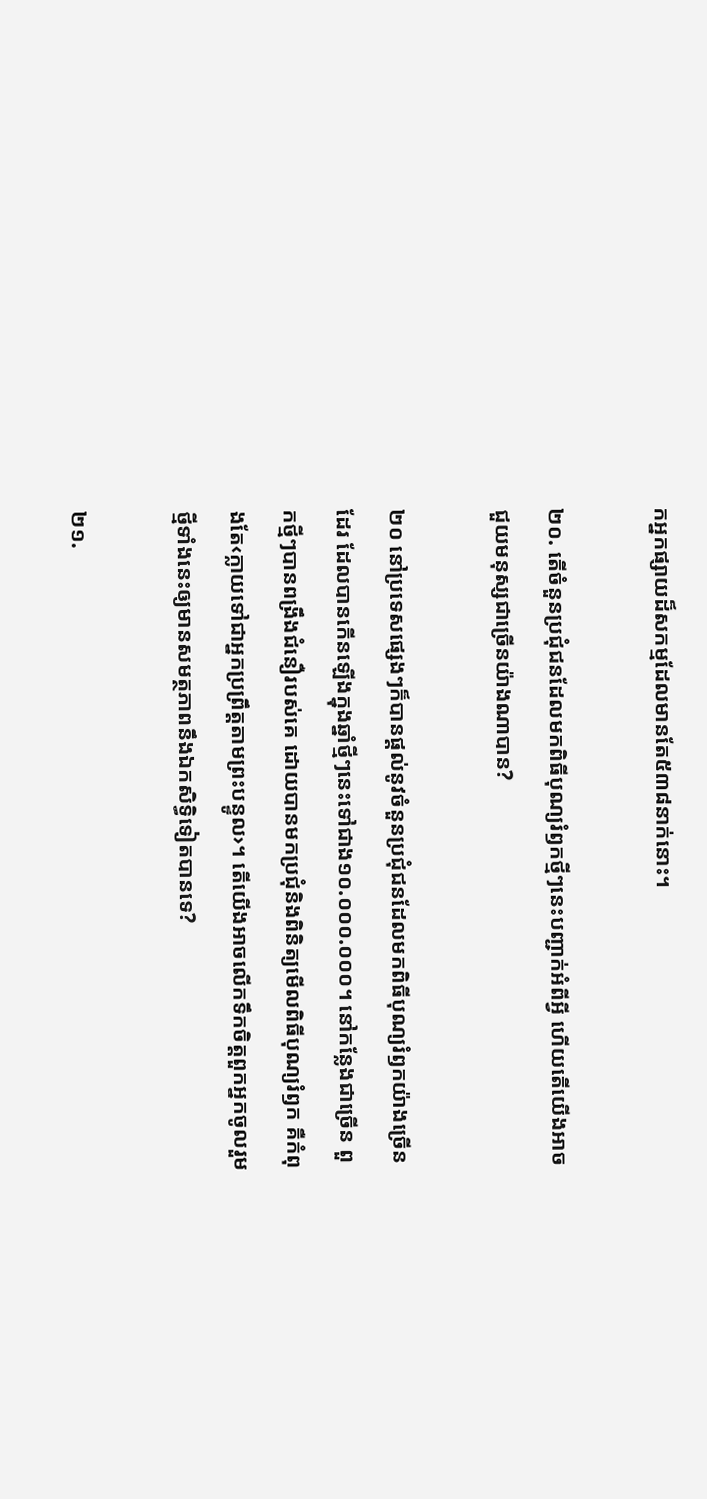កអ្នកផ្សាយដ៏សកម្មដែលមានតែ៥៣៨នាក់នោះ។

២០. តើចំនួនប្រជុំជនដែលមកពិធីបុណ្យរំឭកថ្មីៗនេះបញ្ជាក់អំពីអ្វី ហើយតើយើងអាចជួយមនុស្សជាច្រើនយ៉ាងណាបាន?

២០ នៅប្រទេសផ្សេងៗក៏បានផ្ដល់នូវចំនួនប្រជុំជនដែលមកពិធីបុណ្យរំឭកយ៉ាងច្រើនដែរ ដែលបានកើនឡើងក្នុងឆ្នាំថ្មីៗនេះទៅជាង១០.០០០.០០០។ នៅកន្លែងជាច្រើន ពួកថ្មីៗបានពង្រឹងជំនឿរបស់គេ ដោយបានមកប្រជុំនិងពិនិត្យមើលពិធីបុណ្យរំឭក គឺកំពុងតែ‹ក្លាយទៅជាអ្នកប្រព្រឹត្តតាមព្រះបន្ទូល›។ តើយើងអាចលើកទឹកចិត្តពួកអ្នកចូលរួមថ្មីទាំងនេះឲ្យមានសមត្ថភាពនឹងឯកសិទ្ធិទៀតបានទេ?

២១.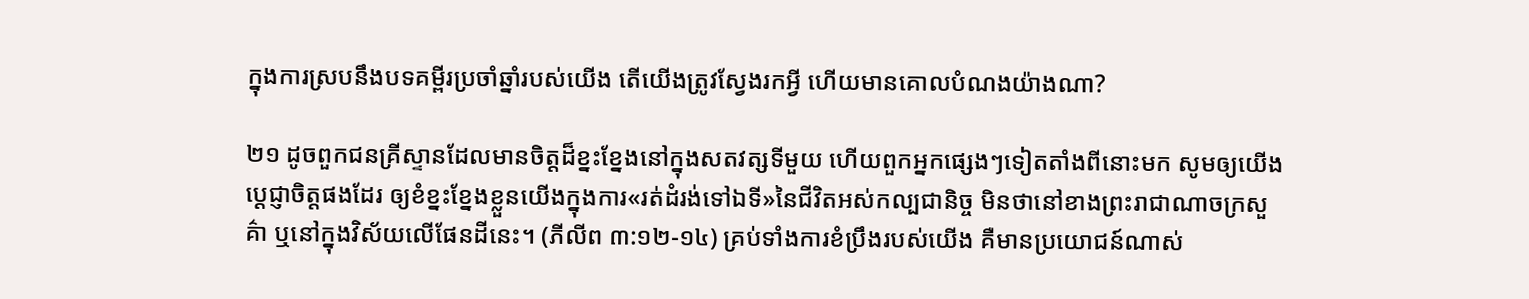ក្នុងការស្របនឹងបទគម្ពីរប្រចាំឆ្នាំរបស់យើង តើយើងត្រូវស្វែងរកអ្វី ហើយមានគោលបំណងយ៉ាងណា?

២១ ដូចពួកជនគ្រីស្ទានដែលមានចិត្តដ៏ខ្នះខ្នែងនៅក្នុងសតវត្សទីមួយ ហើយពួកអ្នកផ្សេងៗទៀតតាំងពីនោះមក សូមឲ្យយើងប្ដេជ្ញាចិត្តផងដែរ ឲ្យខំខ្នះខ្នែងខ្លួនយើងក្នុងការ«រត់ដំរង់ទៅឯទី»នៃជីវិតអស់កល្បជានិច្ច មិនថានៅខាងព្រះរាជាណាចក្រសួគ៌ា ឬនៅក្នុងវិស័យលើផែនដីនេះ។ (ភីលីព ៣:១២-១៤) គ្រប់ទាំងការខំប្រឹងរបស់យើង គឺមានប្រយោជន៍ណាស់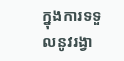ក្នុងការទទួលនូវរង្វា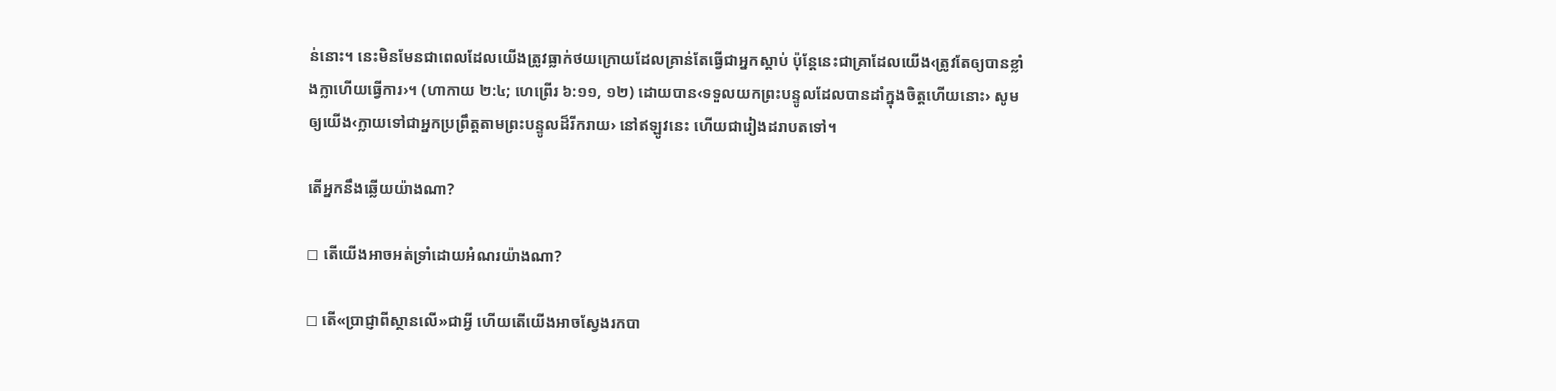ន់នោះ។ នេះមិនមែនជាពេលដែលយើងត្រូវធ្លាក់ថយក្រោយដែលគ្រាន់តែធ្វើជាអ្នកស្ដាប់ ប៉ុន្តែនេះជាគ្រាដែលយើង‹ត្រូវតែឲ្យបានខ្លាំងក្លាហើយធ្វើការ›។ (ហាកាយ ២:៤; ហេព្រើរ ៦:១១, ១២) ដោយបាន‹ទទួលយកព្រះបន្ទូលដែលបានដាំក្នុងចិត្តហើយនោះ› សូមឲ្យយើង‹ក្លាយទៅជាអ្នកប្រព្រឹត្តតាមព្រះបន្ទូលដ៏រីករាយ› នៅឥឡូវនេះ ហើយជារៀងដរាបតទៅ។

តើអ្នកនឹងឆ្លើយយ៉ាងណា?

◻ តើយើងអាចអត់ទ្រាំដោយអំណរយ៉ាងណា?

◻ តើ«ប្រាជ្ញាពីស្ថានលើ»ជាអ្វី ហើយតើយើងអាចស្វែងរកបា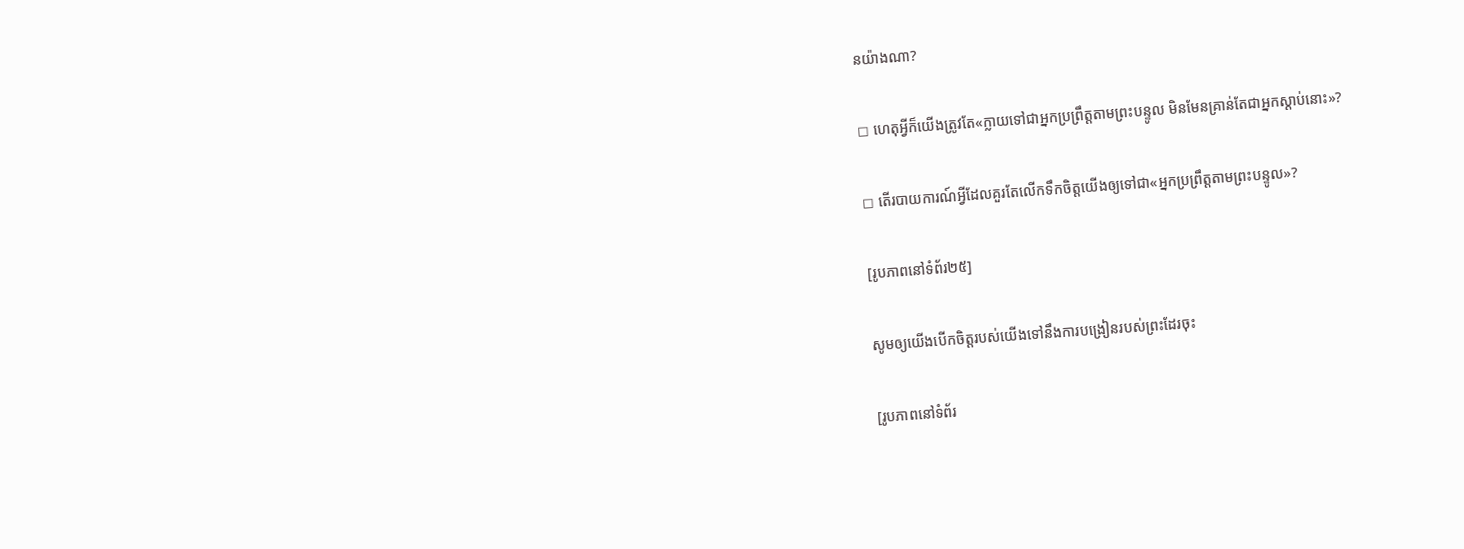នយ៉ាងណា?

◻ ហេតុអ្វីក៏យើងត្រូវតែ«ក្លាយទៅជាអ្នកប្រព្រឹត្តតាមព្រះបន្ទូល មិនមែនគ្រាន់តែជាអ្នកស្ដាប់នោះ»?

◻ តើរបាយការណ៍អ្វីដែលគួរតែលើកទឹកចិត្តយើងឲ្យទៅជា«អ្នកប្រព្រឹត្តតាមព្រះបន្ទូល»?

[រូបភាពនៅទំព័រ២៥]

សូមឲ្យយើងបើកចិត្តរបស់យើងទៅនឹងការបង្រៀនរបស់ព្រះដែរចុះ

[រូបភាពនៅទំព័រ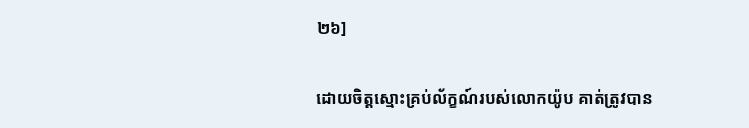២៦]

ដោយចិត្តស្មោះគ្រប់ល័ក្ខណ៍របស់លោកយ៉ូប គាត់ត្រូវបាន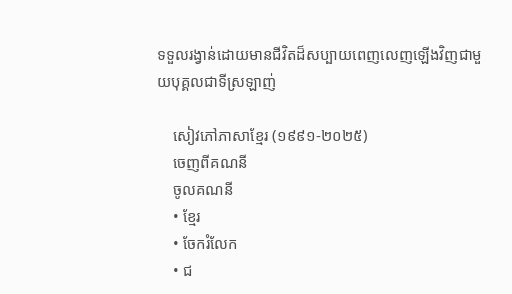ទទួលរង្វាន់ដោយមានជីវិតដ៏សប្បាយពេញលេញឡើងវិញជាមួយបុគ្គលជាទីស្រឡាញ់

    សៀវភៅភាសាខ្មែរ (១៩៩១-២០២៥)
    ចេញពីគណនី
    ចូលគណនី
    • ខ្មែរ
    • ចែករំលែក
    • ជ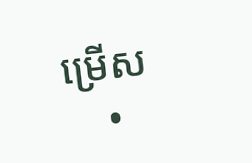ម្រើស
    •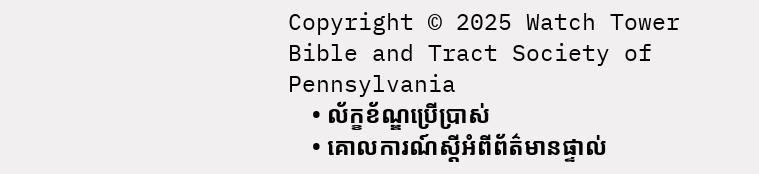Copyright © 2025 Watch Tower Bible and Tract Society of Pennsylvania
    • ល័ក្ខខ័ណ្ឌប្រើប្រាស់
    • គោលការណ៍ស្ដីអំពីព័ត៌មានផ្ទាល់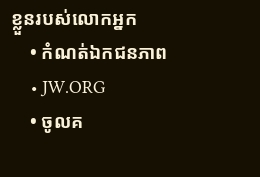ខ្លួនរបស់លោកអ្នក
    • កំណត់ឯកជនភាព
    • JW.ORG
    • ចូលគ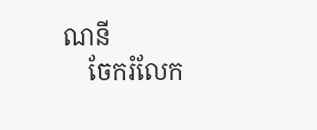ណនី
    ចែករំលែក